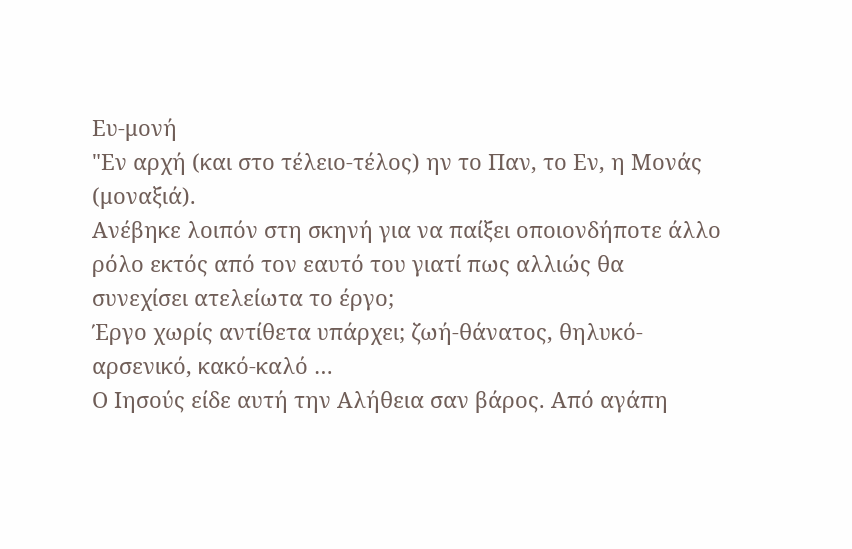Ευ-μονή
"Εν αρχή (και στο τέλειο-τέλος) ην το Παν, το Εν, η Μονάς (μοναξιά).
Ανέβηκε λοιπόν στη σκηνή για να παίξει οποιονδήποτε άλλο ρόλο εκτός από τον εαυτό του γιατί πως αλλιώς θα συνεχίσει ατελείωτα το έργο;
Έργο χωρίς αντίθετα υπάρχει; ζωή-θάνατος, θηλυκό-αρσενικό, κακό-καλό …
Ο Ιησούς είδε αυτή την Αλήθεια σαν βάρος. Από αγάπη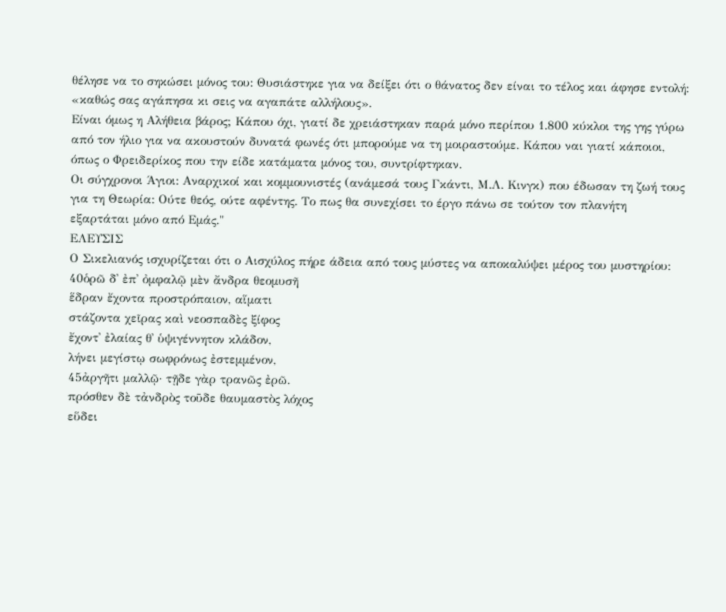θέλησε να το σηκώσει μόνος του: Θυσιάστηκε για να δείξει ότι ο θάνατος δεν είναι το τέλος και άφησε εντολή: «καθώς σας αγάπησα κι σεις να αγαπάτε αλλήλους».
Είναι όμως η Αλήθεια βάρος; Κάπου όχι, γιατί δε χρειάστηκαν παρά μόνο περίπου 1.800 κύκλοι της γης γύρω από τον ήλιο για να ακουστούν δυνατά φωνές ότι μπορούμε να τη μοιραστούμε. Κάπου ναι γιατί κάποιοι, όπως ο Φρειδερίκος που την είδε κατάματα μόνος του, συντρίφτηκαν.
Οι σύγχρονοι Άγιοι: Αναρχικοί και κομμουνιστές (ανάμεσά τους Γκάντι, Μ.Λ. Κινγκ) που έδωσαν τη ζωή τους για τη Θεωρία: Ούτε θεός, ούτε αφέντης. Το πως θα συνεχίσει το έργο πάνω σε τούτον τον πλανήτη εξαρτάται μόνο από Εμάς."
ΕΛΕΥΣΙΣ
Ο Σικελιανός ισχυρίζεται ότι ο Αισχύλος πήρε άδεια από τους μύστες να αποκαλύψει μέρος του μυστηρίου:
40ὁρῶ δ᾽ ἐπ᾽ ὀμφαλῷ μὲν ἄνδρα θεομυσῆ
ἕδραν ἔχοντα προστρόπαιον, αἵματι
στάζοντα χεῖρας καὶ νεοσπαδὲς ξίφος
ἔχοντ᾽ ἐλαίας θ᾽ ὑψιγέννητον κλάδον,
λήνει μεγίστῳ σωφρόνως ἐστεμμένον,
45ἀργῆτι μαλλῷ· τῇδε γὰρ τρανῶς ἐρῶ.
πρόσθεν δὲ τἀνδρὸς τοῦδε θαυμαστὸς λόχος
εὕδει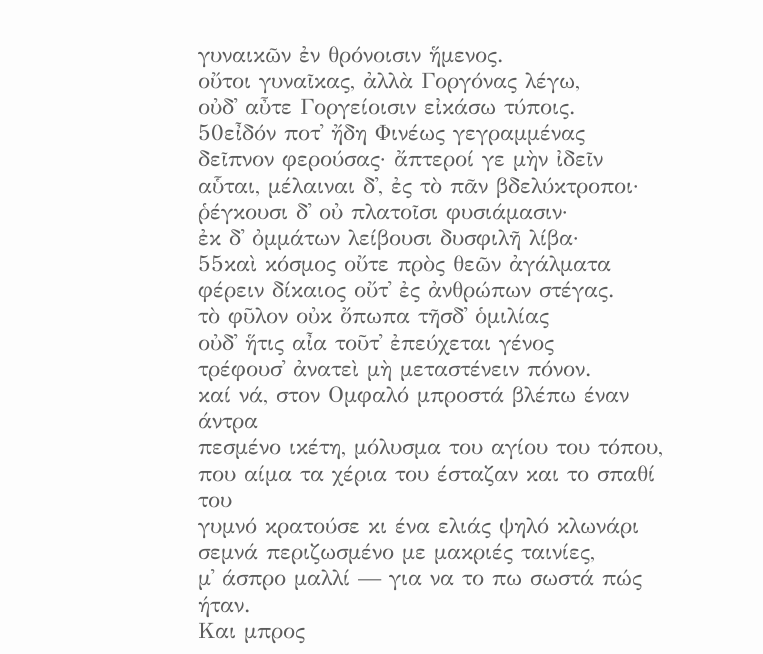γυναικῶν ἐν θρόνοισιν ἥμενος.
οὔτοι γυναῖκας, ἀλλὰ Γοργόνας λέγω,
οὐδ᾽ αὖτε Γοργείοισιν εἰκάσω τύποις.
50εἶδόν ποτ᾽ ἤδη Φινέως γεγραμμένας
δεῖπνον φερούσας· ἄπτεροί γε μὴν ἰδεῖν
αὗται, μέλαιναι δ᾽, ἐς τὸ πᾶν βδελύκτροποι·
ῥέγκουσι δ᾽ οὐ πλατοῖσι φυσιάμασιν·
ἐκ δ᾽ ὀμμάτων λείβουσι δυσφιλῆ λίβα·
55καὶ κόσμος οὔτε πρὸς θεῶν ἀγάλματα
φέρειν δίκαιος οὔτ᾽ ἐς ἀνθρώπων στέγας.
τὸ φῦλον οὐκ ὄπωπα τῆσδ᾽ ὁμιλίας
οὐδ᾽ ἥτις αἶα τοῦτ᾽ ἐπεύχεται γένος
τρέφουσ᾽ ἀνατεὶ μὴ μεταστένειν πόνον.
καί νά, στον Ομφαλό μπροστά βλέπω έναν άντρα
πεσμένο ικέτη, μόλυσμα του αγίου του τόπου,
που αίμα τα χέρια του έσταζαν και το σπαθί του
γυμνό κρατούσε κι ένα ελιάς ψηλό κλωνάρι
σεμνά περιζωσμένο με μακριές ταινίες,
μ᾽ άσπρο μαλλί — για να το πω σωστά πώς ήταν.
Και μπρος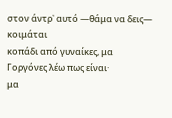στον άντρ᾽ αυτό —θάμα να δεις— κοιμάται
κοπάδι από γυναίκες, μα Γοργόνες λέω πως είναι·
μα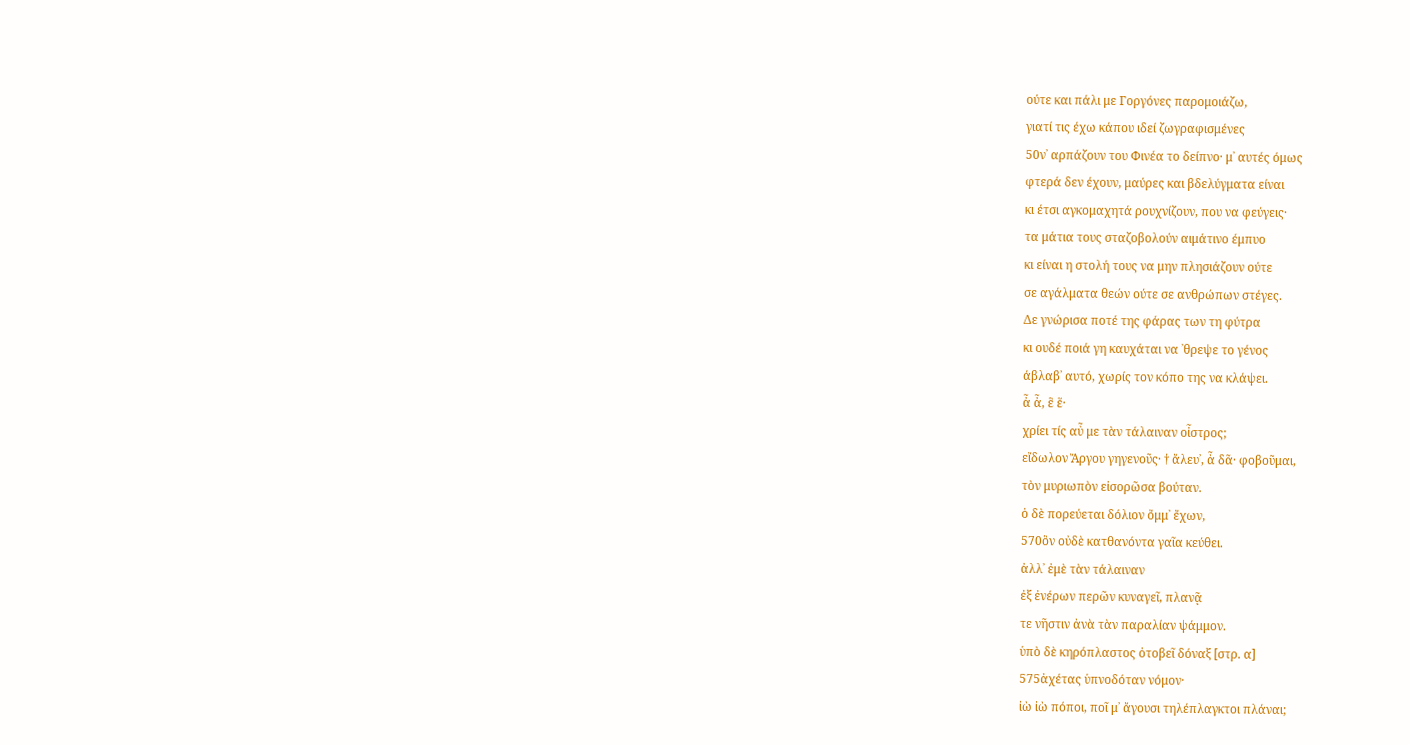ούτε και πάλι με Γοργόνες παρομοιάζω,
γιατί τις έχω κάπου ιδεί ζωγραφισμένες
50ν᾽ αρπάζουν του Φινέα το δείπνο· μ᾽ αυτές όμως
φτερά δεν έχουν, μαύρες και βδελύγματα είναι
κι έτσι αγκομαχητά ρουχνίζουν, που να φεύγεις·
τα μάτια τους σταζοβολούν αιμάτινο έμπυο
κι είναι η στολή τους να μην πλησιάζουν ούτε
σε αγάλματα θεών ούτε σε ανθρώπων στέγες.
Δε γνώρισα ποτέ της φάρας των τη φύτρα
κι ουδέ ποιά γη καυχάται να ᾽θρεψε το γένος
άβλαβ᾽ αυτό, χωρίς τον κόπο της να κλάψει.
ἆ ἆ, ἓ ἕ·
χρίει τίς αὖ με τὰν τάλαιναν οἶστρος;
εἴδωλον Ἄργου γηγενοῦς· † ἄλευ᾽, ἆ δᾶ· φοβοῦμαι,
τὸν μυριωπὸν εἰσορῶσα βούταν.
ὁ δὲ πορεύεται δόλιον ὄμμ᾽ ἔχων,
570ὃν οὐδὲ κατθανόντα γαῖα κεύθει.
ἀλλ᾽ ἐμὲ τὰν τάλαιναν
ἐξ ἐνέρων περῶν κυναγεῖ, πλανᾷ
τε νῆστιν ἀνὰ τὰν παραλίαν ψάμμον.
ὑπὸ δὲ κηρόπλαστος ὀτοβεῖ δόναξ [στρ. α]
575ἀχέτας ὑπνοδόταν νόμον·
ἰὼ ἰὼ πόποι, ποῖ μ᾽ ἄγουσι τηλέπλαγκτοι πλάναι;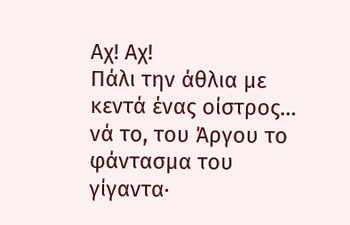Αχ! Αχ!
Πάλι την άθλια με κεντά ένας οίστρος…
νά το, του Άργου το φάντασμα του γίγαντα·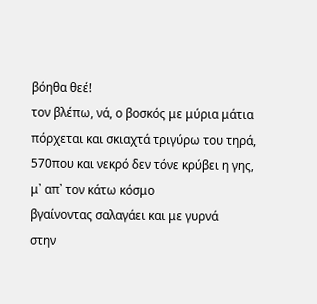βόηθα θεέ!
τον βλέπω, νά, ο βοσκός με μύρια μάτια
πόρχεται και σκιαχτά τριγύρω του τηρά,
570που και νεκρό δεν τόνε κρύβει η γης,
μ᾽ απ᾽ τον κάτω κόσμο
βγαίνοντας σαλαγάει και με γυρνά
στην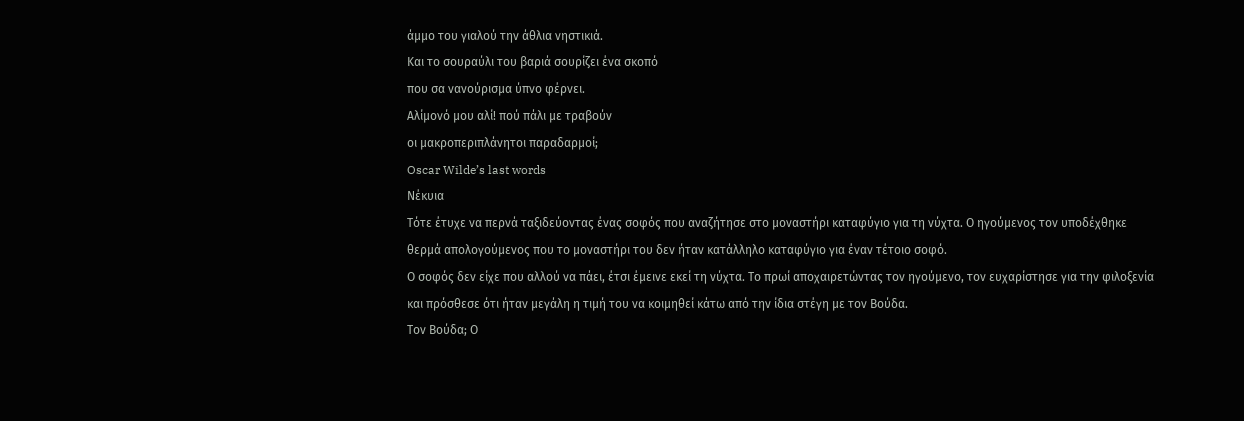άμμο του γιαλού την άθλια νηστικιά.
Και το σουραύλι του βαριά σουρίζει ένα σκοπό
που σα νανούρισμα ύπνο φέρνει.
Αλίμονό μου αλί! πού πάλι με τραβούν
οι μακροπεριπλάνητοι παραδαρμοί;
Oscar Wilde’s last words
Νέκυια
Τότε έτυχε να περνά ταξιδεύοντας ένας σοφός που αναζήτησε στο μοναστήρι καταφύγιο για τη νύχτα. Ο ηγούμενος τον υποδέχθηκε θερμά απολογούμενος που το μοναστήρι του δεν ήταν κατάλληλο καταφύγιο για έναν τέτοιο σοφό.
Ο σοφός δεν είχε που αλλού να πάει, έτσι έμεινε εκεί τη νύχτα. Το πρωί αποχαιρετώντας τον ηγούμενο, τον ευχαρίστησε για την φιλοξενία και πρόσθεσε ότι ήταν μεγάλη η τιμή του να κοιμηθεί κάτω από την ίδια στέγη με τον Βούδα.
Τον Βούδα; Ο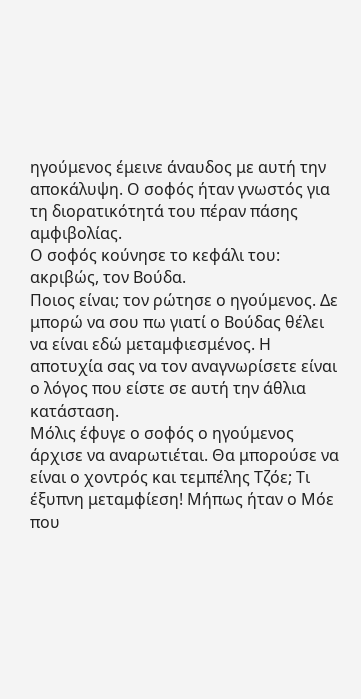ηγούμενος έμεινε άναυδος με αυτή την αποκάλυψη. Ο σοφός ήταν γνωστός για τη διορατικότητά του πέραν πάσης αμφιβολίας.
Ο σοφός κούνησε το κεφάλι του: ακριβώς, τον Βούδα.
Ποιος είναι; τον ρώτησε ο ηγούμενος. Δε μπορώ να σου πω γιατί ο Βούδας θέλει να είναι εδώ μεταμφιεσμένος. Η αποτυχία σας να τον αναγνωρίσετε είναι ο λόγος που είστε σε αυτή την άθλια κατάσταση.
Μόλις έφυγε ο σοφός ο ηγούμενος άρχισε να αναρωτιέται. Θα μπορούσε να είναι ο χοντρός και τεμπέλης Τζόε; Τι έξυπνη μεταμφίεση! Μήπως ήταν ο Μόε που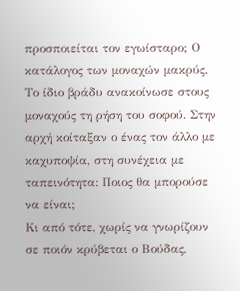προσποιείται τον εγωίσταρο; Ο κατάλογος των μοναχών μακρύς.
Το ίδιο βράδυ ανακοίνωσε στους μοναχούς τη ρήση του σοφού. Στην αρχή κοίταξαν ο ένας τον άλλο με καχυποψία, στη συνέχεια με ταπεινότητα: Ποιος θα μπορούσε να είναι;
Κι από τότε, χωρίς να γνωρίζουν σε ποιόν κρύβεται ο Βούδας,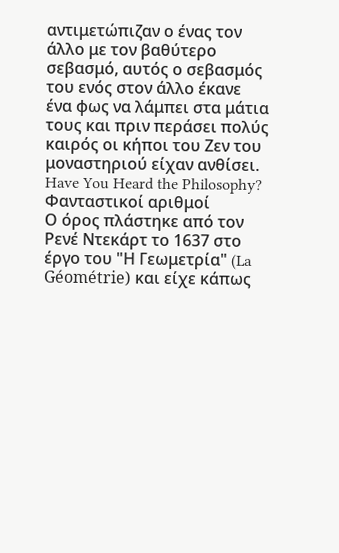αντιμετώπιζαν ο ένας τον άλλο με τον βαθύτερο σεβασμό, αυτός ο σεβασμός του ενός στον άλλο έκανε ένα φως να λάμπει στα μάτια τους και πριν περάσει πολύς καιρός οι κήποι του Ζεν του μοναστηριού είχαν ανθίσει.
Have You Heard the Philosophy?
Φανταστικοί αριθμοί
Ο όρος πλάστηκε από τον Ρενέ Ντεκάρτ το 1637 στο έργο του "Η Γεωμετρία" (La Géométrie) και είχε κάπως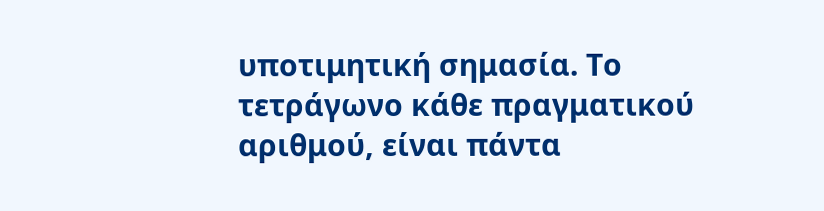υποτιμητική σημασία. Το τετράγωνο κάθε πραγματικού αριθμού, είναι πάντα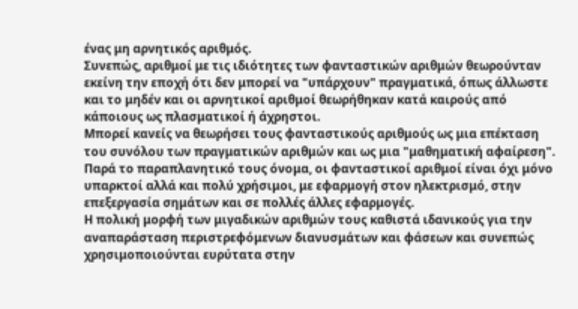ένας μη αρνητικός αριθμός.
Συνεπώς, αριθμοί με τις ιδιότητες των φανταστικών αριθμών θεωρούνταν εκείνη την εποχή ότι δεν μπορεί να "υπάρχουν" πραγματικά, όπως άλλωστε και το μηδέν και οι αρνητικοί αριθμοί θεωρήθηκαν κατά καιρούς από κάποιους ως πλασματικοί ή άχρηστοι.
Μπορεί κανείς να θεωρήσει τους φανταστικούς αριθμούς ως μια επέκταση του συνόλου των πραγματικών αριθμών και ως μια "μαθηματική αφαίρεση".
Παρά το παραπλανητικό τους όνομα, οι φανταστικοί αριθμοί είναι όχι μόνο υπαρκτοί αλλά και πολύ χρήσιμοι, με εφαρμογή στον ηλεκτρισμό, στην επεξεργασία σημάτων και σε πολλές άλλες εφαρμογές.
Η πολική μορφή των μιγαδικών αριθμών τους καθιστά ιδανικούς για την αναπαράσταση περιστρεφόμενων διανυσμάτων και φάσεων και συνεπώς χρησιμοποιούνται ευρύτατα στην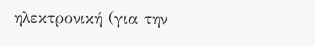ηλεκτρονική (για την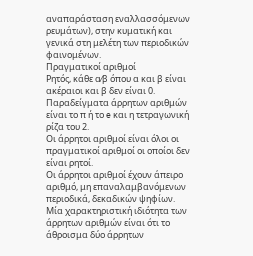αναπαράσταση εναλλασσόμενων ρευμάτων), στην κυματική και γενικά στη μελέτη των περιοδικών φαινομένων.
Πραγματικοί αριθμοί
Ρητός, κάθε α⁄β όπου α και β είναι ακέραιοι και β δεν είναι 0.
Παραδείγματα άρρητων αριθμών είναι το π ή το e και η τετραγωνική ρίζα του 2.
Οι άρρητοι αριθμοί είναι όλοι οι πραγματικοί αριθμοί οι οποίοι δεν είναι ρητοί.
Οι άρρητοι αριθμοί έχουν άπειρο αριθμό, μη επαναλαμβανόμενων περιοδικά, δεκαδικών ψηφίων.
Μία χαρακτηριστική ιδιότητα των άρρητων αριθμών είναι ότι το άθροισμα δύο άρρητων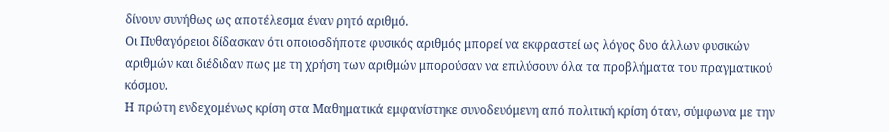δίνουν συνήθως ως αποτέλεσμα έναν ρητό αριθμό.
Οι Πυθαγόρειοι δίδασκαν ότι οποιοσδήποτε φυσικός αριθμός μπορεί να εκφραστεί ως λόγος δυο άλλων φυσικών αριθμών και διέδιδαν πως με τη χρήση των αριθμών μπορούσαν να επιλύσουν όλα τα προβλήματα του πραγματικού κόσμου.
Η πρώτη ενδεχομένως κρίση στα Μαθηματικά εμφανίστηκε συνοδευόμενη από πολιτική κρίση όταν, σύμφωνα με την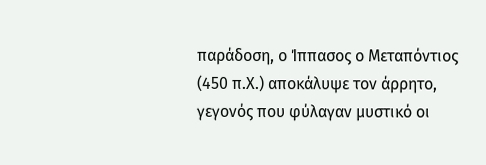παράδοση, ο Ίππασος ο Μεταπόντιος (450 π.Χ.) αποκάλυψε τον άρρητο, γεγονός που φύλαγαν μυστικό οι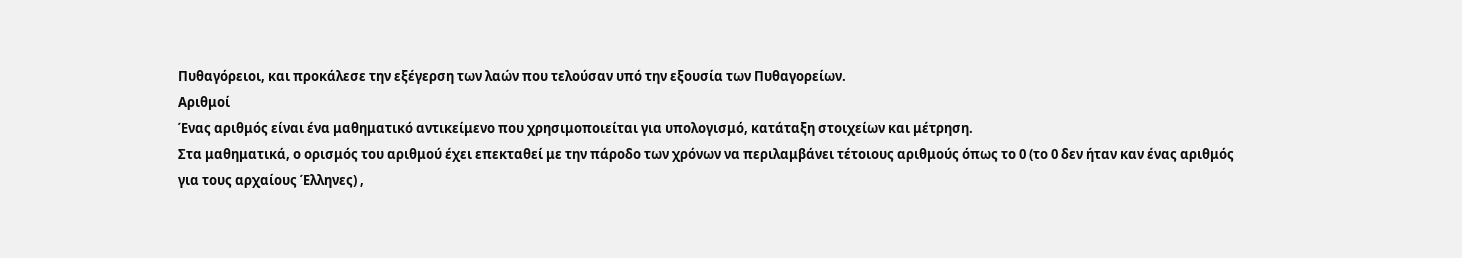Πυθαγόρειοι, και προκάλεσε την εξέγερση των λαών που τελούσαν υπό την εξουσία των Πυθαγορείων.
Αριθμοί
Ένας αριθμός είναι ένα μαθηματικό αντικείμενο που χρησιμοποιείται για υπολογισμό, κατάταξη στοιχείων και μέτρηση.
Στα μαθηματικά, ο ορισμός του αριθμού έχει επεκταθεί με την πάροδο των χρόνων να περιλαμβάνει τέτοιους αριθμούς όπως το 0 (το 0 δεν ήταν καν ένας αριθμός για τους αρχαίους Έλληνες) ,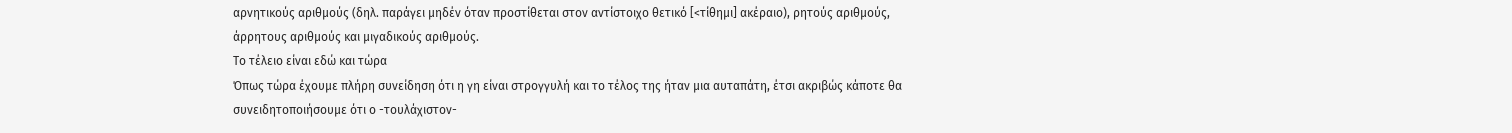αρνητικούς αριθμούς (δηλ. παράγει μηδέν όταν προστίθεται στον αντίστοιχο θετικό [<τίθημι] ακέραιο), ρητούς αριθμούς, άρρητους αριθμούς και μιγαδικούς αριθμούς.
Το τέλειο είναι εδώ και τώρα
Όπως τώρα έχουμε πλήρη συνείδηση ότι η γη είναι στρογγυλή και το τέλος της ήταν μια αυταπάτη, έτσι ακριβώς κάποτε θα συνειδητοποιήσουμε ότι ο -τουλάχιστον-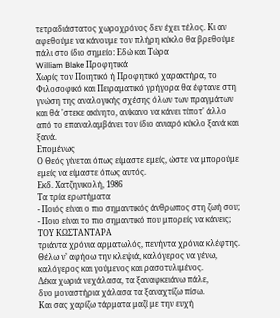τετραδιάστατος χωροχρόνος δεν έχει τέλος. Κι αν αφεθούμε να κάνουμε τον πλήρη κύκλο θα βρεθούμε πάλι στο ίδιο σημείο: Εδώ και Τώρα
William Blake Προφητικά
Χωρίς τον Ποιητικό ή Προφητικό χαρακτήρα, το Φιλοσοφικό και Πειραματικό γρήγορα θα έφτανε στη γνώση της αναλογικής σχέσης όλων των πραγμάτων και θά 'στεκε ακίνητο, ανίκανο να κάνει τίποτ' άλλο από το επαναλαμβάνει τον ίδιο ανιαρό κύκλο ξανά και ξανά.
Επομένως
Ο Θεός γίνεται όπως είμαστε εμείς, ώστε να μπορούμε εμείς να είμαστε όπως αυτός.
Εκδ. Χατζηνικολή, 1986
Τα τρία ερωτήματα
- Ποιός είναι ο πιο σημαντικός άνθρωπος στη ζωή σου;
- Ποιο είναι το πιο σημαντικό που μπορείς να κάνεις;
ΤΟΥ ΚΩΣΤΑΝΤΑΡΑ
τριάντα χρόνια αρματωλός, πενήντα χρόνια κλέφτης.
Θέλω ν’ αφήοω την κλεψιά, καλόγερος να γένω,
καλόγερος και γούμενος και ρασοτυλιμένος.
Δέκα χωριά νεχάλασα, τα ξαναφκειάνω πάλε,
δυο μοναστήρια χάλασα τα ξαναχτίζω πίσω.
Και σας χαρίζω τάρματα μαζί με την ευχή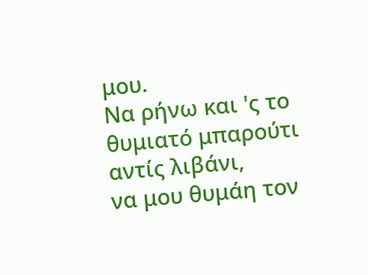μου.
Να ρήνω και 'ς το θυμιατό μπαρούτι αντίς λιβάνι,
να μου θυμάη τον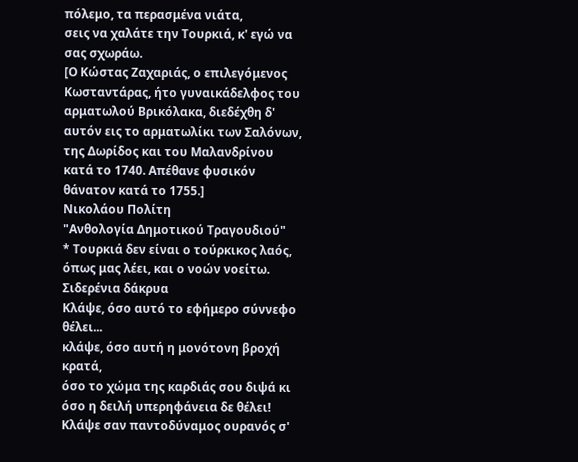πόλεμο, τα περασμένα νιάτα,
σεις να χαλάτε την Τουρκιά, κ' εγώ να σας σχωράω.
[Ο Κώστας Ζαχαριάς, ο επιλεγόμενος Κωσταντάρας, ήτο γυναικάδελφος του αρματωλού Βρικόλακα, διεδέχθη δ' αυτόν εις το αρματωλίκι των Σαλόνων, της Δωρίδος και του Μαλανδρίνου κατά το 1740. Απέθανε φυσικόν θάνατον κατά το 1755.]
Νικολάου Πολίτη
"Ανθολογία Δημοτικού Τραγουδιού"
* Τουρκιά δεν είναι ο τούρκικος λαός, όπως μας λέει, και ο νοών νοείτω.
Σιδερένια δάκρυα
Κλάψε, όσο αυτό το εφήμερο σύννεφο θέλει...
κλάψε, όσο αυτή η μονότονη βροχή κρατά,
όσο το χώμα της καρδιάς σου διψά κι όσο η δειλή υπερηφάνεια δε θέλει!
Κλάψε σαν παντοδύναμος ουρανός σ'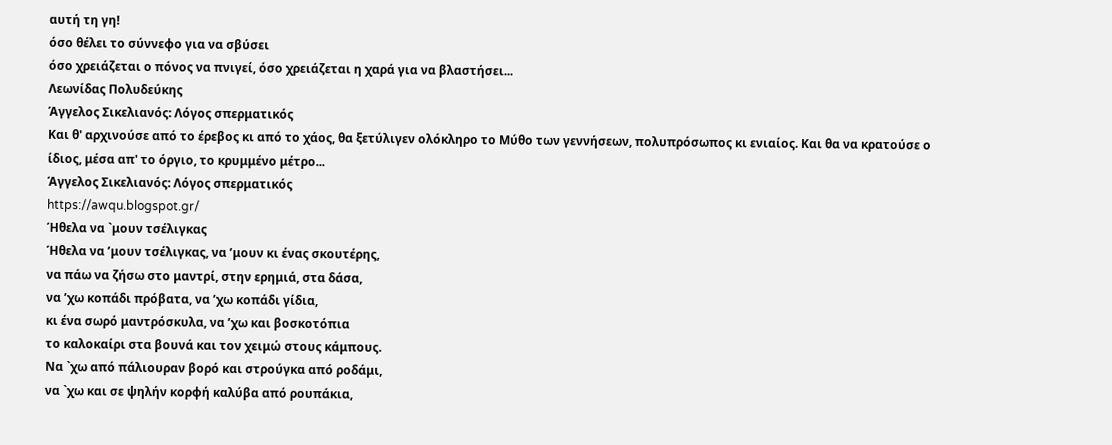αυτή τη γη!
όσο θέλει το σύννεφο για να σβύσει
όσο χρειάζεται ο πόνος να πνιγεί, όσο χρειάζεται η χαρά για να βλαστήσει...
Λεωνίδας Πολυδεύκης
Άγγελος Σικελιανός: Λόγος σπερματικός
Και θ' αρχινούσε από το έρεβος κι από το χάος, θα ξετύλιγεν ολόκληρο το Μύθο των γεννήσεων, πολυπρόσωπος κι ενιαίος. Και θα να κρατούσε ο ίδιος, μέσα απ' το όργιο, το κρυμμένο μέτρο...
Άγγελος Σικελιανός: Λόγος σπερματικός
https://awqu.blogspot.gr/
Ήθελα να `μουν τσέλιγκας
Ήθελα να ’μουν τσέλιγκας, να ’μουν κι ένας σκουτέρης,
να πάω να ζήσω στο μαντρί, στην ερημιά, στα δάσα,
να ’χω κοπάδι πρόβατα, να ’χω κοπάδι γίδια,
κι ένα σωρό μαντρόσκυλα, να ’χω και βοσκοτόπια
το καλοκαίρι στα βουνά και τον χειμώ στους κάμπους.
Να `χω από πάλιουραν βορό και στρούγκα από ροδάμι,
να `χω και σε ψηλήν κορφή καλύβα από ρουπάκια,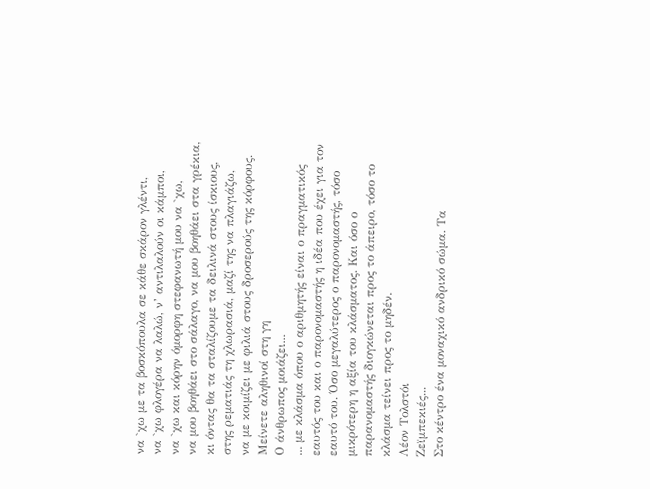να `χω με τα βοσκόπουλα σε κάθε σκάρον γλέντι,
να `χω φλογέρα να λαλώ, ν’ αντιλαλούν οι κάμποι,
να `χω και κόρην όμορφη στεφανωτή μου να `χω,
να μου βοηθάει στο σάλαγο, να μου βοηθάει στα γρέκια,
κι όντας θα τα σταλίζουμε τα δειλινά στους ίσκιους,
στης ρεματιάς τη χλωρασιά, μαζί της να πλαγιάζω,
να με κοιμίζει με φιλιά στους δροσερούς της κόρφους.
Μείνετε αληθινοί στη γη
Ο άνθρωπος μοιάζει...
... με κλάσμα όπου ο αριθμητής είναι ο πραγματικός εαυτός του και ο παρονομαστής η ιδέα που έχει για τον εαυτό του. Όσο μεγαλύτερος ο παρονομαστής, τόσο μικρότερη η αξία του κλάσματος. Και όσο ο παρανομαστής διογκώνεται προς το άπειρο, τόσο το κλάσμα τείνει προς το μηδέν.
Λέον Τολστόι
Ζεϊμπεκιές...
Στο κέντρο ένα μοναχικό ανδρικό σώμα. Τα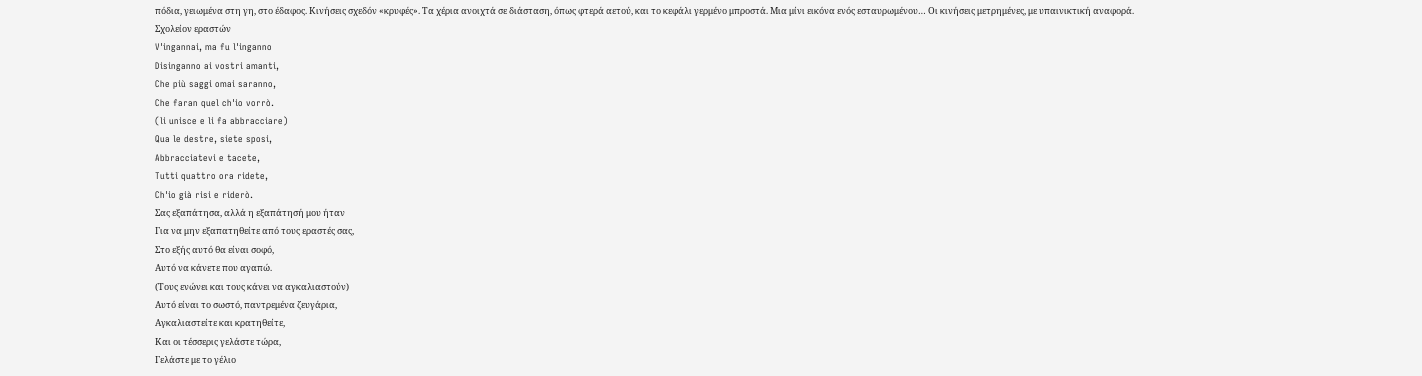πόδια, γειωμένα στη γη, στο έδαφος. Κινήσεις σχεδόν «κρυφές». Τα χέρια ανοιχτά σε διάσταση, όπως φτερά αετού, και το κεφάλι γερμένο μπροστά. Μια μίνι εικόνα ενός εσταυρωμένου… Οι κινήσεις μετρημένες, με υπαινικτική αναφορά.
Σχολείον εραστών
V'ingannai, ma fu l'inganno
Disinganno ai vostri amanti,
Che più saggi omai saranno,
Che faran quel ch'io vorrò.
(li unisce e li fa abbracciare)
Qua le destre, siete sposi,
Abbracciatevi e tacete,
Tutti quattro ora ridete,
Ch'io già risi e riderò.
Σας εξαπάτησα, αλλά η εξαπάτησή μου ήταν
Για να μην εξαπατηθείτε από τους εραστές σας,
Στο εξής αυτό θα είναι σοφό,
Αυτό να κάνετε που αγαπώ.
(Τους ενώνει και τους κάνει να αγκαλιαστούν)
Αυτό είναι το σωστό, παντρεμένα ζευγάρια,
Αγκαλιαστείτε και κρατηθείτε,
Και οι τέσσερις γελάστε τώρα,
Γελάστε με το γέλιο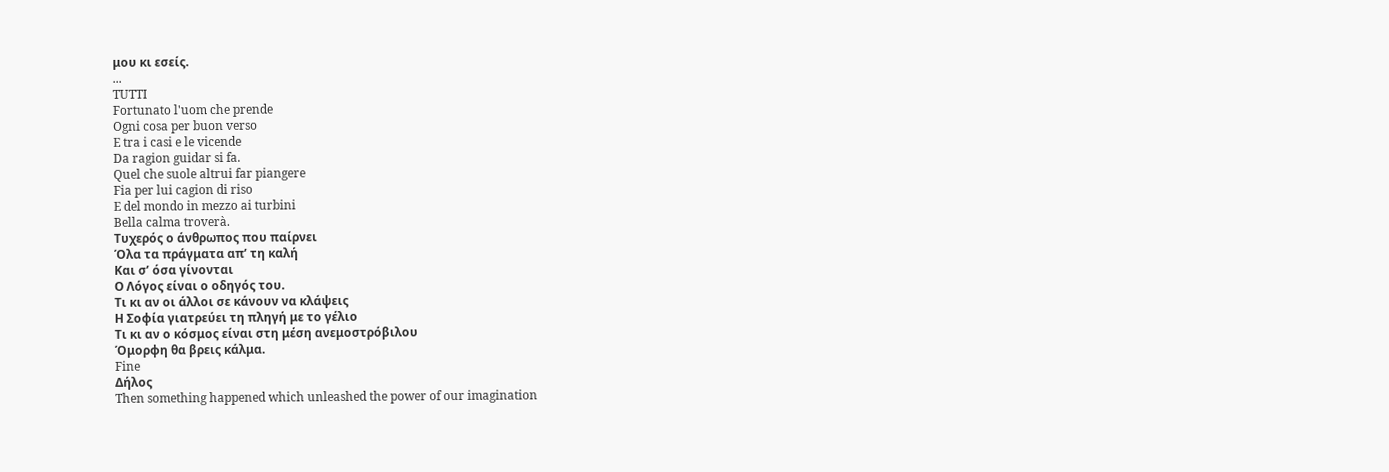μου κι εσείς.
...
TUTTI
Fortunato l'uom che prende
Ogni cosa per buon verso
E tra i casi e le vicende
Da ragion guidar si fa.
Quel che suole altrui far piangere
Fia per lui cagion di riso
E del mondo in mezzo ai turbini
Bella calma troverà.
Τυχερός ο άνθρωπος που παίρνει
Όλα τα πράγματα απ’ τη καλή
Και σ’ όσα γίνονται
Ο Λόγος είναι ο οδηγός του.
Τι κι αν οι άλλοι σε κάνουν να κλάψεις
Η Σοφία γιατρεύει τη πληγή με το γέλιο
Τι κι αν ο κόσμος είναι στη μέση ανεμοστρόβιλου
Όμορφη θα βρεις κάλμα.
Fine
Δήλος
Then something happened which unleashed the power of our imagination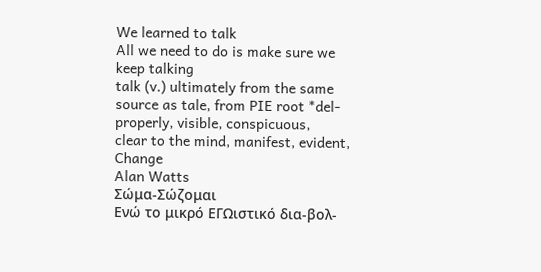We learned to talk
All we need to do is make sure we keep talking
talk (v.) ultimately from the same source as tale, from PIE root *del-
properly, visible, conspicuous,
clear to the mind, manifest, evident,
Change
Alan Watts
Σώμα-Σώζομαι
Ενώ το μικρό ΕΓΩιστικό δια-βολ-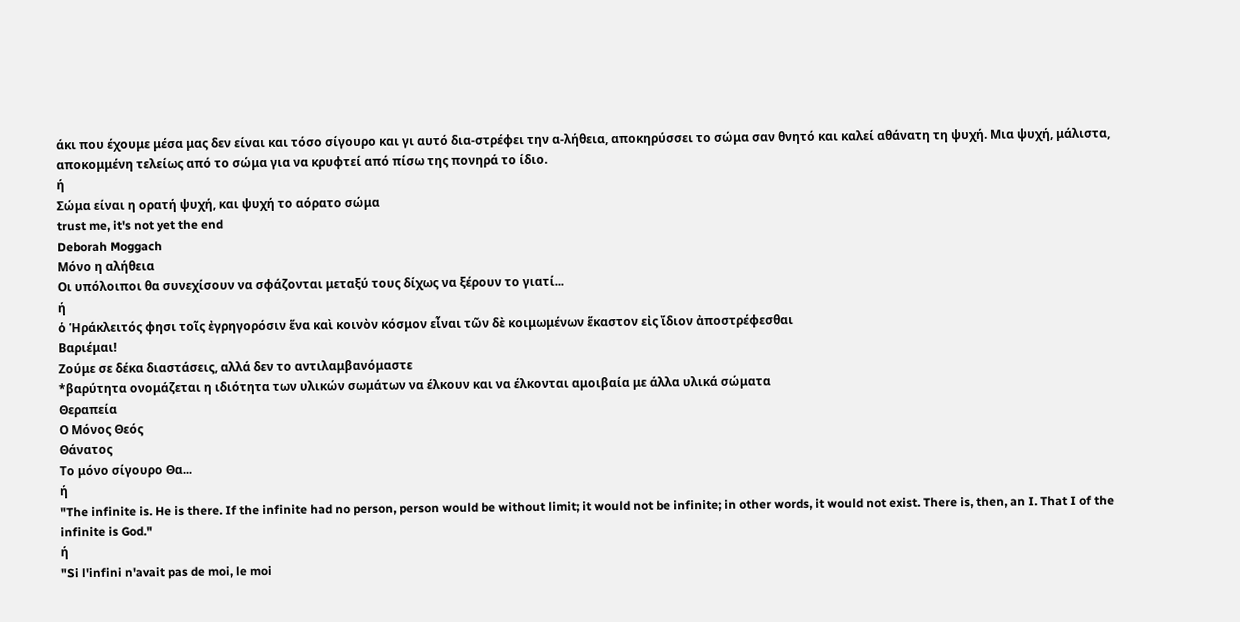άκι που έχουμε μέσα μας δεν είναι και τόσο σίγουρο και γι αυτό δια-στρέφει την α-λήθεια, αποκηρύσσει το σώμα σαν θνητό και καλεί αθάνατη τη ψυχή. Μια ψυχή, μάλιστα, αποκομμένη τελείως από το σώμα για να κρυφτεί από πίσω της πονηρά το ίδιο.
ή
Σώμα είναι η ορατή ψυχή, και ψυχή το αόρατο σώμα
trust me, it's not yet the end
Deborah Moggach
Μόνο η αλήθεια
Οι υπόλοιποι θα συνεχίσουν να σφάζονται μεταξύ τους δίχως να ξέρουν το γιατί...
ή
ὁ Ἡράκλειτός φησι τοῖς ἐγρηγορόσιν ἕνα καὶ κοινὸν κόσμον εἶναι τῶν δὲ κοιμωμένων ἕκαστον εἰς ἴδιον ἀποστρέφεσθαι
Βαριέμαι!
Ζούμε σε δέκα διαστάσεις, αλλά δεν το αντιλαμβανόμαστε
*βαρύτητα ονομάζεται η ιδιότητα των υλικών σωμάτων να έλκουν και να έλκονται αμοιβαία με άλλα υλικά σώματα
Θεραπεία
Ο Μόνος Θεός
Θάνατος
Το μόνο σίγουρο Θα...
ή
"The infinite is. He is there. If the infinite had no person, person would be without limit; it would not be infinite; in other words, it would not exist. There is, then, an I. That I of the infinite is God."
ή
"Si l'infini n'avait pas de moi, le moi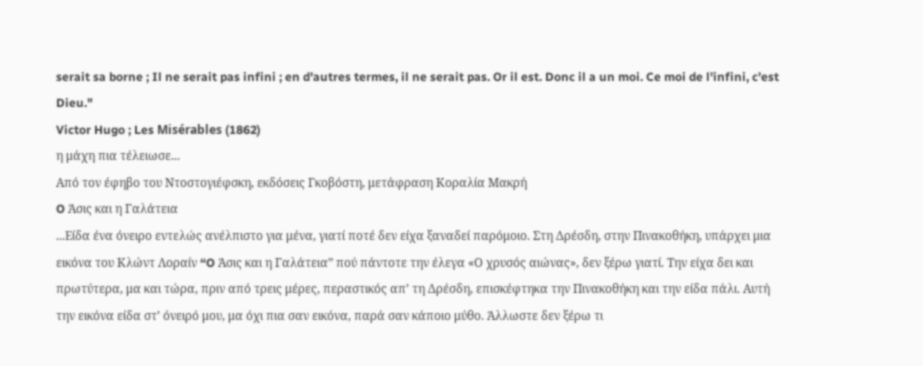serait sa borne ; Il ne serait pas infini ; en d'autres termes, il ne serait pas. Or il est. Donc il a un moi. Ce moi de l'infini, c'est Dieu."
Victor Hugo ; Les Misérables (1862)
η μάχη πια τέλειωσε...
Από τον έφηβο του Ντοστογιέφσκη, εκδόσεις Γκοβόστη, μετάφραση Κοραλία Μακρή
O Άσις και η Γαλάτεια
...Είδα ένα όνειρο εντελώς ανέλπιστο για μένα, γιατί ποτέ δεν είχα ξαναδεί παρόμοιο. Στη Δρέσδη, στην Πινακοθήκη, υπάρχει μια εικόνα του Κλώντ Λοραίν “O Άσις και η Γαλάτεια” πού πάντοτε την έλεγα «Ο χρυσός αιώνας», δεν ξέρω γιατί. Την είχα δει και πρωτύτερα, μα και τώρα, πριν από τρεις μέρες, περαστικός απ’ τη Δρέσδη, επισκέφτηκα την Πινακοθήκη και την είδα πάλι. Αυτή την εικόνα είδα στ’ όνειρό μου, μα όχι πια σαν εικόνα, παρά σαν κάποιο μύθο. Άλλωστε δεν ξέρω τι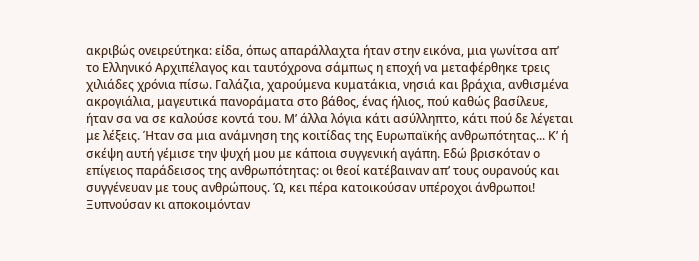ακριβώς ονειρεύτηκα: είδα, όπως απαράλλαχτα ήταν στην εικόνα, μια γωνίτσα απ’ το Ελληνικό Αρχιπέλαγος και ταυτόχρονα σάμπως η εποχή να μεταφέρθηκε τρεις χιλιάδες χρόνια πίσω. Γαλάζια, χαρούμενα κυματάκια, νησιά και βράχια, ανθισμένα ακρογιάλια, μαγευτικά πανοράματα στο βάθος, ένας ήλιος, πού καθώς βασίλευε, ήταν σα να σε καλούσε κοντά του. Μ’ άλλα λόγια κάτι ασύλληπτο, κάτι πού δε λέγεται με λέξεις. Ήταν σα μια ανάμνηση της κοιτίδας της Ευρωπαϊκής ανθρωπότητας... Κ’ ή σκέψη αυτή γέμισε την ψυχή μου με κάποια συγγενική αγάπη. Εδώ βρισκόταν ο επίγειος παράδεισος της ανθρωπότητας: οι θεοί κατέβαιναν απ’ τους ουρανούς και συγγένευαν με τους ανθρώπους. Ώ, κει πέρα κατοικούσαν υπέροχοι άνθρωποι! Ξυπνούσαν κι αποκοιμόνταν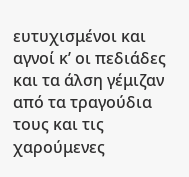ευτυχισμένοι και αγνοί κ’ οι πεδιάδες και τα άλση γέμιζαν από τα τραγούδια τους και τις χαρούμενες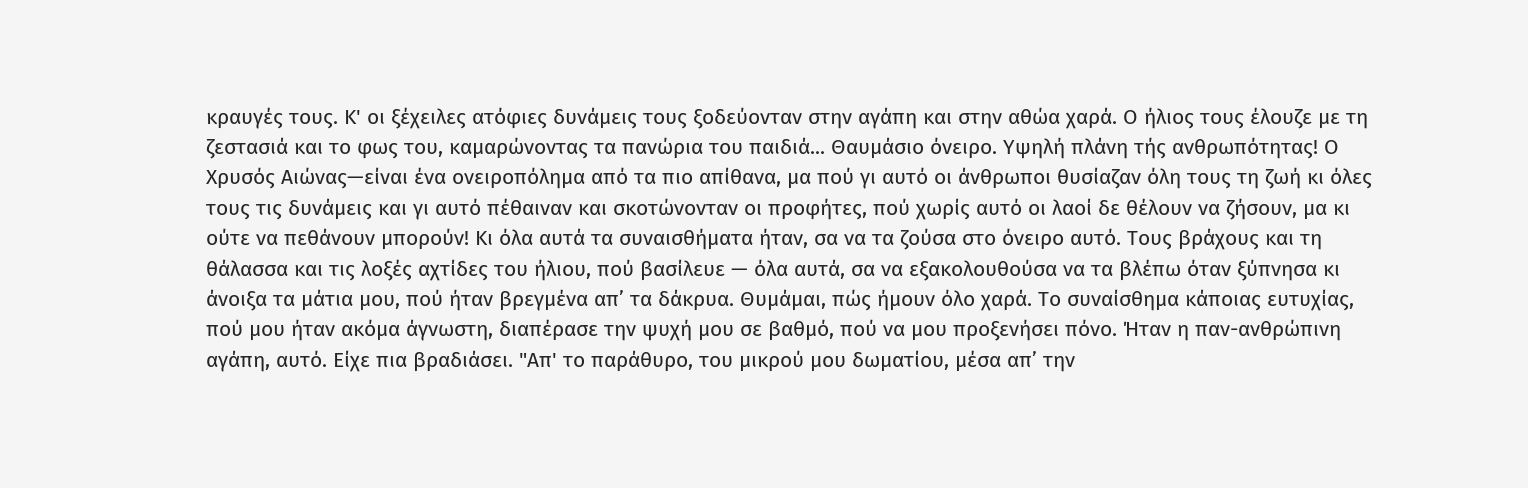κραυγές τους. Κ' οι ξέχειλες ατόφιες δυνάμεις τους ξοδεύονταν στην αγάπη και στην αθώα χαρά. Ο ήλιος τους έλουζε με τη ζεστασιά και το φως του, καμαρώνοντας τα πανώρια του παιδιά... Θαυμάσιο όνειρο. Υψηλή πλάνη τής ανθρωπότητας! Ο Χρυσός Αιώνας—είναι ένα ονειροπόλημα από τα πιο απίθανα, μα πού γι αυτό οι άνθρωποι θυσίαζαν όλη τους τη ζωή κι όλες τους τις δυνάμεις και γι αυτό πέθαιναν και σκοτώνονταν οι προφήτες, πού χωρίς αυτό οι λαοί δε θέλουν να ζήσουν, μα κι ούτε να πεθάνουν μπορούν! Κι όλα αυτά τα συναισθήματα ήταν, σα να τα ζούσα στο όνειρο αυτό. Τους βράχους και τη θάλασσα και τις λοξές αχτίδες του ήλιου, πού βασίλευε — όλα αυτά, σα να εξακολουθούσα να τα βλέπω όταν ξύπνησα κι άνοιξα τα μάτια μου, πού ήταν βρεγμένα απ’ τα δάκρυα. Θυμάμαι, πώς ήμουν όλο χαρά. Το συναίσθημα κάποιας ευτυχίας, πού μου ήταν ακόμα άγνωστη, διαπέρασε την ψυχή μου σε βαθμό, πού να μου προξενήσει πόνο. Ήταν η παν-ανθρώπινη αγάπη, αυτό. Είχε πια βραδιάσει. "Απ' το παράθυρο, του μικρού μου δωματίου, μέσα απ’ την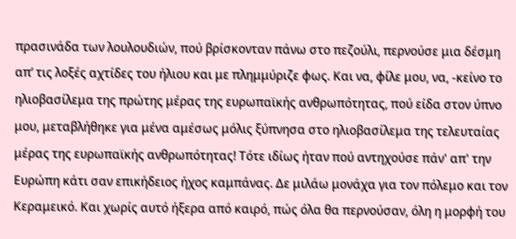πρασινάδα των λουλουδιών, πού βρίσκονταν πάνω στο πεζούλι, περνούσε μια δέσμη απ’ τις λοξές αχτίδες του ήλιου και με πλημμύριζε φως. Και να, φίλε μου, να, -κείνο το ηλιοβασίλεμα της πρώτης μέρας της ευρωπαϊκής ανθρωπότητας, πού είδα στον ύπνο μου, μεταβλήθηκε για μένα αμέσως μόλις ξύπνησα στο ηλιοβασίλεμα της τελευταίας μέρας της ευρωπαϊκής ανθρωπότητας! Τότε ιδίως ήταν πού αντηχούσε πάν' απ' την Ευρώπη κάτι σαν επικήδειος ήχος καμπάνας. Δε μιλάω μονάχα για τον πόλεμο και τον Κεραμεικό. Και χωρίς αυτό ήξερα από καιρό, πώς όλα θα περνούσαν, όλη η μορφή του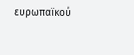ευρωπαϊκού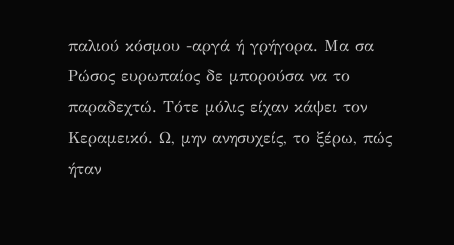παλιού κόσμου -αργά ή γρήγορα. Μα σα Ρώσος ευρωπαίος δε μπορούσα να το παραδεχτώ. Τότε μόλις είχαν κάψει τον Κεραμεικό. Ω, μην ανησυχείς, το ξέρω, πώς ήταν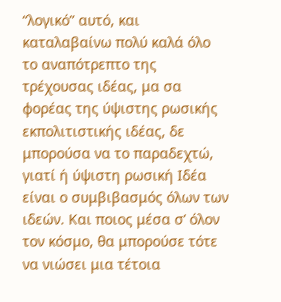“λογικό” αυτό, και καταλαβαίνω πολύ καλά όλο το αναπότρεπτο της τρέχουσας ιδέας, μα σα φορέας της ύψιστης ρωσικής εκπολιτιστικής ιδέας, δε μπορούσα να το παραδεχτώ, γιατί ή ύψιστη ρωσική Ιδέα είναι ο συμβιβασμός όλων των ιδεών. Και ποιος μέσα σ’ όλον τον κόσμο, θα μπορούσε τότε να νιώσει μια τέτοια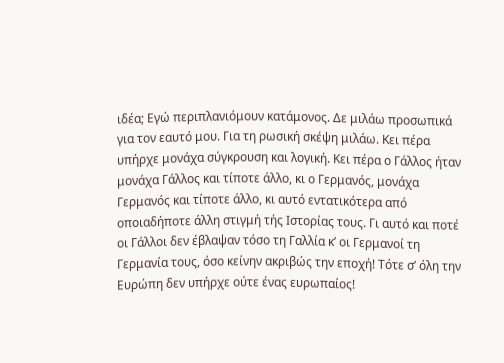ιδέα; Εγώ περιπλανιόμουν κατάμονος. Δε μιλάω προσωπικά για τον εαυτό μου. Για τη ρωσική σκέψη μιλάω. Κει πέρα υπήρχε μονάχα σύγκρουση και λογική. Κει πέρα ο Γάλλος ήταν μονάχα Γάλλος και τίποτε άλλο, κι ο Γερμανός, μονάχα Γερμανός και τίποτε άλλο, κι αυτό εντατικότερα από οποιαδήποτε άλλη στιγμή τής Ιστορίας τους. Γι αυτό και ποτέ οι Γάλλοι δεν έβλαψαν τόσο τη Γαλλία κ’ οι Γερμανοί τη Γερμανία τους, όσο κείνην ακριβώς την εποχή! Τότε σ’ όλη την Ευρώπη δεν υπήρχε ούτε ένας ευρωπαίος!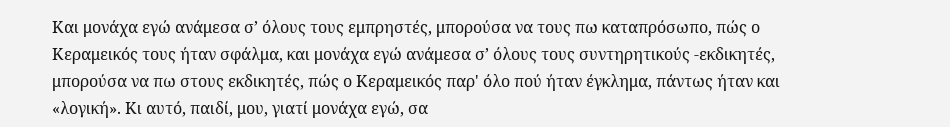Και μονάχα εγώ ανάμεσα σ’ όλους τους εμπρηστές, μπορούσα να τους πω καταπρόσωπο, πώς ο Κεραμεικός τους ήταν σφάλμα, και μονάχα εγώ ανάμεσα σ’ όλους τους συντηρητικούς -εκδικητές, μπορούσα να πω στους εκδικητές, πώς ο Κεραμεικός παρ' όλο πού ήταν έγκλημα, πάντως ήταν και «λογική». Κι αυτό, παιδί, μου, γιατί μονάχα εγώ, σα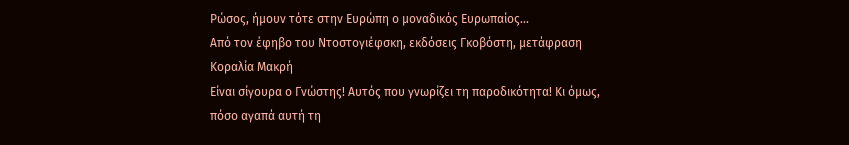Ρώσος, ήμουν τότε στην Ευρώπη ο μοναδικός Ευρωπαίος...
Από τον έφηβο του Ντοστογιέφσκη, εκδόσεις Γκοβόστη, μετάφραση Κοραλία Μακρή
Είναι σίγουρα ο Γνώστης! Αυτός που γνωρίζει τη παροδικότητα! Κι όμως, πόσο αγαπά αυτή τη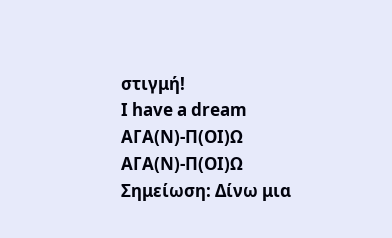στιγμή!
I have a dream
ΑΓΑ(Ν)-Π(ΟΙ)Ω
ΑΓΑ(Ν)-Π(ΟΙ)Ω
Σημείωση: Δίνω μια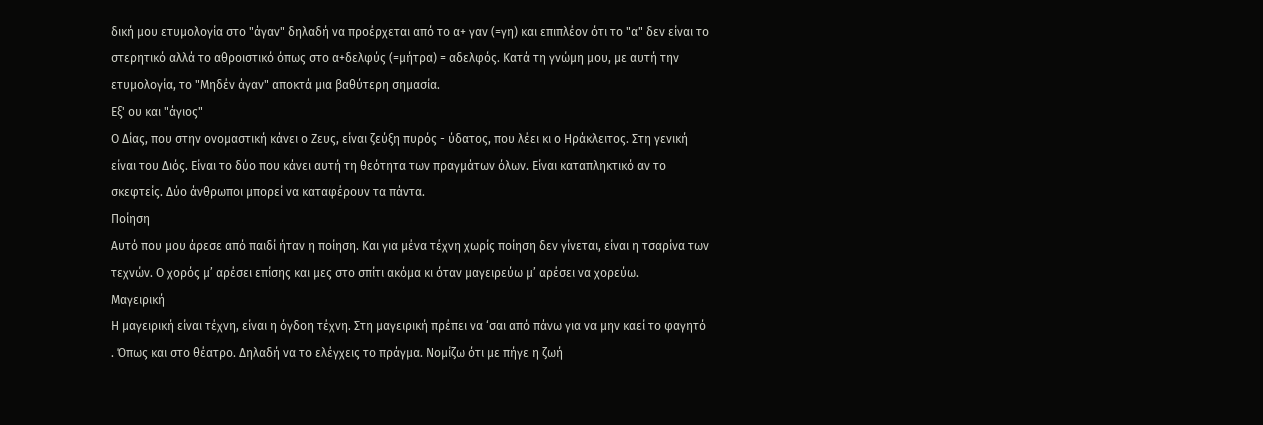δική μου ετυμολογία στο "άγαν" δηλαδή να προέρχεται από το α+ γαν (=γη) και επιπλέον ότι το "α" δεν είναι το στερητικό αλλά το αθροιστικό όπως στο α+δελφύς (=μήτρα) = αδελφός. Κατά τη γνώμη μου, με αυτή την ετυμολογία, το "Μηδέν άγαν" αποκτά μια βαθύτερη σημασία.
Εξ' ου και "άγιος"
Ο Δίας, που στην ονομαστική κάνει ο Ζευς, είναι ζεύξη πυρός - ύδατος, που λέει κι ο Ηράκλειτος. Στη γενική είναι του Διός. Είναι το δύο που κάνει αυτή τη θεότητα των πραγμάτων όλων. Είναι καταπληκτικό αν το σκεφτείς. Δύο άνθρωποι μπορεί να καταφέρουν τα πάντα.
Ποίηση
Αυτό που μου άρεσε από παιδί ήταν η ποίηση. Και για μένα τέχνη χωρίς ποίηση δεν γίνεται, είναι η τσαρίνα των τεχνών. Ο χορός μ’ αρέσει επίσης και μες στο σπίτι ακόμα κι όταν μαγειρεύω μ’ αρέσει να χορεύω.
Μαγειρική
Η μαγειρική είναι τέχνη, είναι η όγδοη τέχνη. Στη μαγειρική πρέπει να ‘σαι από πάνω για να μην καεί το φαγητό . Όπως και στο θέατρο. Δηλαδή να το ελέγχεις το πράγμα. Νομίζω ότι με πήγε η ζωή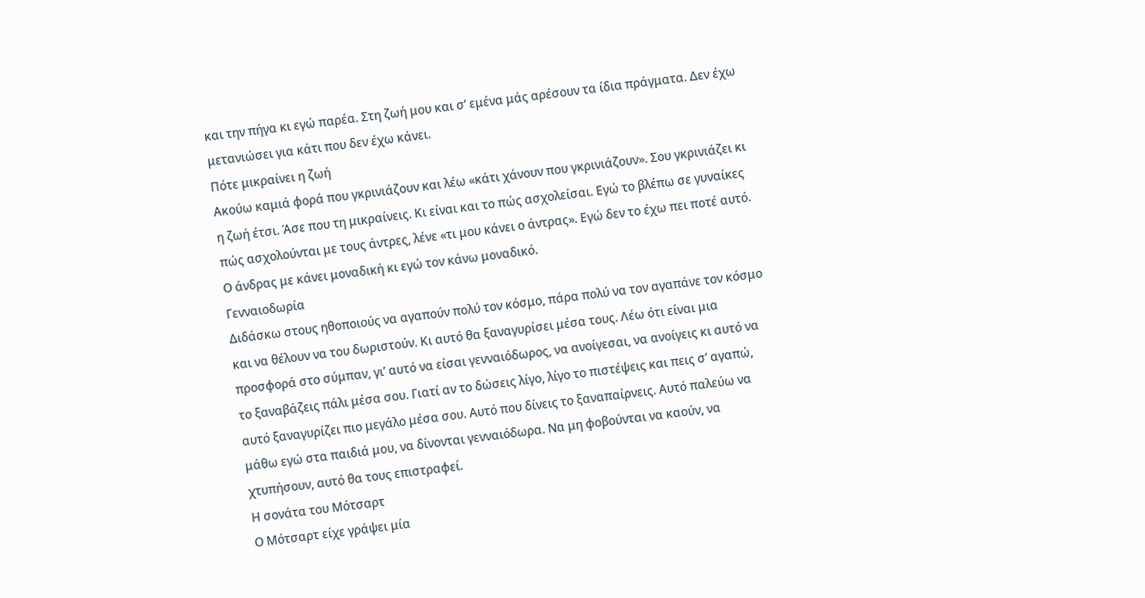και την πήγα κι εγώ παρέα. Στη ζωή μου και σ’ εμένα μάς αρέσουν τα ίδια πράγματα. Δεν έχω μετανιώσει για κάτι που δεν έχω κάνει.
Πότε μικραίνει η ζωή
Ακούω καμιά φορά που γκρινιάζουν και λέω «κάτι χάνουν που γκρινιάζουν». Σου γκρινιάζει κι η ζωή έτσι. Άσε που τη μικραίνεις. Κι είναι και το πώς ασχολείσαι. Εγώ το βλέπω σε γυναίκες πώς ασχολούνται με τους άντρες, λένε «τι μου κάνει ο άντρας». Εγώ δεν το έχω πει ποτέ αυτό. Ο άνδρας με κάνει μοναδική κι εγώ τον κάνω μοναδικό.
Γενναιοδωρία
Διδάσκω στους ηθοποιούς να αγαπούν πολύ τον κόσμο, πάρα πολύ να τον αγαπάνε τον κόσμο και να θέλουν να του δωριστούν. Κι αυτό θα ξαναγυρίσει μέσα τους. Λέω ότι είναι μια προσφορά στο σύμπαν, γι’ αυτό να είσαι γενναιόδωρος, να ανοίγεσαι, να ανοίγεις κι αυτό να το ξαναβάζεις πάλι μέσα σου. Γιατί αν το δώσεις λίγο, λίγο το πιστέψεις και πεις σ’ αγαπώ, αυτό ξαναγυρίζει πιο μεγάλο μέσα σου. Αυτό που δίνεις το ξαναπαίρνεις. Αυτό παλεύω να μάθω εγώ στα παιδιά μου, να δίνονται γενναιόδωρα. Να μη φοβούνται να καούν, να χτυπήσουν, αυτό θα τους επιστραφεί.
Η σονάτα του Μότσαρτ
Ο Μότσαρτ είχε γράψει μία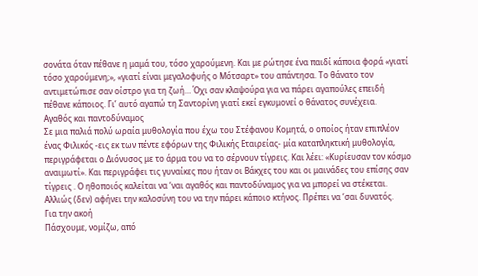σονάτα όταν πέθανε η μαμά του, τόσο χαρούμενη. Και με ρώτησε ένα παιδί κάποια φορά «γιατί τόσο χαρούμενη;», «γιατί είναι μεγαλοφυής ο Μότσαρτ» του απάντησα. Το θάνατο τον αντιμετώπισε σαν οίστρο για τη ζωή… Όχι σαν κλαψούρα για να πάρει αγαπούλες επειδή πέθανε κάποιος. Γι’ αυτό αγαπώ τη Σαντορίνη γιατί εκεί εγκυμονεί ο θάνατος συνέχεια.
Αγαθός και παντοδύναμος
Σε μια παλιά πολύ ωραία μυθολογία που έχω του Στέφανου Κομητά, ο οποίος ήταν επιπλέον ένας Φιλικός -εις εκ των πέντε εφόρων της Φιλικής Εταιρείας- μία καταπληκτική μυθολογία, περιγράφεται ο Διόνυσος με το άρμα του να το σέρνουν τίγρεις. Και λέει: «Κυρίευσαν τον κόσμο αναιμωτί». Και περιγράφει τις γυναίκες που ήταν οι Βάκχες του και οι μαινάδες του επίσης σαν τίγρεις . Ο ηθοποιός καλείται να ‘ναι αγαθός και παντοδύναμος για να μπορεί να στέκεται. Αλλιώς (δεν) αφήνει την καλοσύνη του να την πάρει κάποιο κτήνος. Πρέπει να ‘σαι δυνατός.
Για την ακοή
Πάσχουμε, νομίζω, από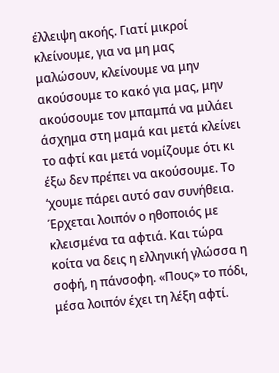έλλειψη ακοής. Γιατί μικροί κλείνουμε, για να μη μας μαλώσουν, κλείνουμε να μην ακούσουμε το κακό για μας, μην ακούσουμε τον μπαμπά να μιλάει άσχημα στη μαμά και μετά κλείνει το αφτί και μετά νομίζουμε ότι κι έξω δεν πρέπει να ακούσουμε. Το ‘χουμε πάρει αυτό σαν συνήθεια. Έρχεται λοιπόν ο ηθοποιός με κλεισμένα τα αφτιά. Και τώρα κοίτα να δεις η ελληνική γλώσσα η σοφή, η πάνσοφη. «Πους» το πόδι, μέσα λοιπόν έχει τη λέξη αφτί.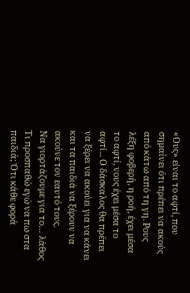«Ους» είναι το αφτί, που σημαίνει ότι πρέπει να ακούς από κάτω από τη γη. Ρους λέξη φοβερή, η ροή, έχει μέσα το αφτί, νους έχει μέσα το αφτί... Ο δάσκαλος θα πρέπει να ξέρει να ακούει για να κάνει και τα παιδιά να ξέρουν να ακούνε τον εαυτό τους.
Να γιορτάζουμε για το… λάθος
Τι προσπαθώ εγώ να πω στα παιδιά; Ότι κάθε φορά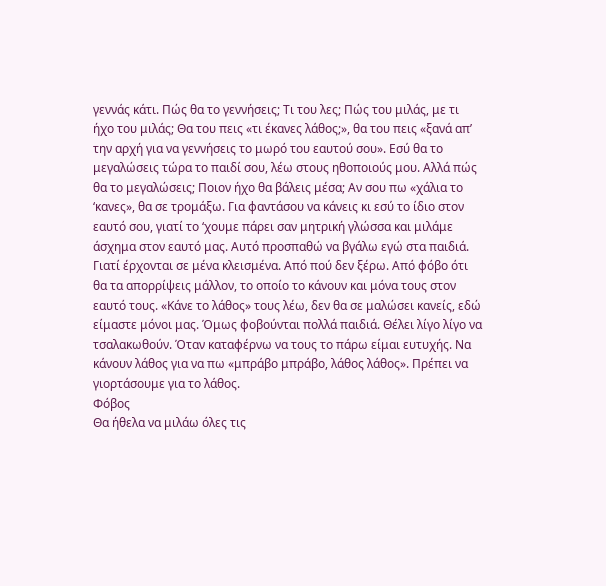γεννάς κάτι. Πώς θα το γεννήσεις; Τι του λες; Πώς του μιλάς, με τι ήχο του μιλάς; Θα του πεις «τι έκανες λάθος;», θα του πεις «ξανά απ’ την αρχή για να γεννήσεις το μωρό του εαυτού σου». Εσύ θα το μεγαλώσεις τώρα το παιδί σου, λέω στους ηθοποιούς μου. Αλλά πώς θα το μεγαλώσεις; Ποιον ήχο θα βάλεις μέσα; Αν σου πω «χάλια το ‘κανες», θα σε τρομάξω. Για φαντάσου να κάνεις κι εσύ το ίδιο στον εαυτό σου, γιατί το ‘χουμε πάρει σαν μητρική γλώσσα και μιλάμε άσχημα στον εαυτό μας. Αυτό προσπαθώ να βγάλω εγώ στα παιδιά. Γιατί έρχονται σε μένα κλεισμένα. Από πού δεν ξέρω. Από φόβο ότι θα τα απορρίψεις μάλλον, το οποίο το κάνουν και μόνα τους στον εαυτό τους. «Κάνε το λάθος» τους λέω, δεν θα σε μαλώσει κανείς, εδώ είμαστε μόνοι μας. Όμως φοβούνται πολλά παιδιά. Θέλει λίγο λίγο να τσαλακωθούν. Όταν καταφέρνω να τους το πάρω είμαι ευτυχής. Να κάνουν λάθος για να πω «μπράβο μπράβο, λάθος λάθος». Πρέπει να γιορτάσουμε για το λάθος.
Φόβος
Θα ήθελα να μιλάω όλες τις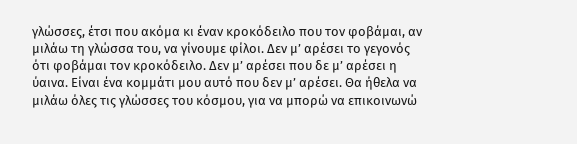γλώσσες, έτσι που ακόμα κι έναν κροκόδειλο που τον φοβάμαι, αν μιλάω τη γλώσσα του, να γίνουμε φίλοι. Δεν μ’ αρέσει το γεγονός ότι φοβάμαι τον κροκόδειλο. Δεν μ’ αρέσει που δε μ’ αρέσει η ύαινα. Είναι ένα κομμάτι μου αυτό που δεν μ’ αρέσει. Θα ήθελα να μιλάω όλες τις γλώσσες του κόσμου, για να μπορώ να επικοινωνώ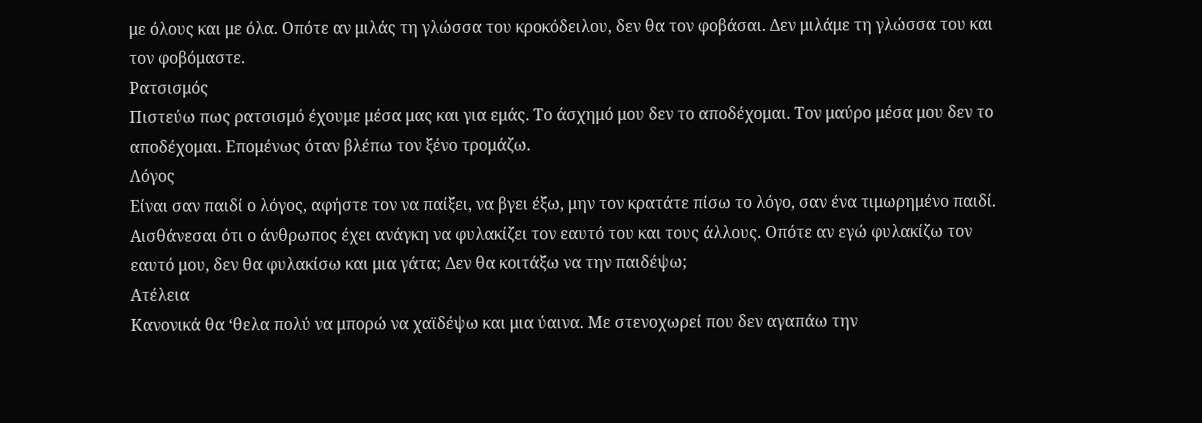με όλους και με όλα. Οπότε αν μιλάς τη γλώσσα του κροκόδειλου, δεν θα τον φοβάσαι. Δεν μιλάμε τη γλώσσα του και τον φοβόμαστε.
Ρατσισμός
Πιστεύω πως ρατσισμό έχουμε μέσα μας και για εμάς. Το άσχημό μου δεν το αποδέχομαι. Τον μαύρο μέσα μου δεν το αποδέχομαι. Επομένως όταν βλέπω τον ξένο τρομάζω.
Λόγος
Είναι σαν παιδί ο λόγος, αφήστε τον να παίξει, να βγει έξω, μην τον κρατάτε πίσω το λόγο, σαν ένα τιμωρημένο παιδί. Αισθάνεσαι ότι ο άνθρωπος έχει ανάγκη να φυλακίζει τον εαυτό του και τους άλλους. Οπότε αν εγώ φυλακίζω τον εαυτό μου, δεν θα φυλακίσω και μια γάτα; Δεν θα κοιτάξω να την παιδέψω;
Ατέλεια
Κανονικά θα ‘θελα πολύ να μπορώ να χαϊδέψω και μια ύαινα. Με στενοχωρεί που δεν αγαπάω την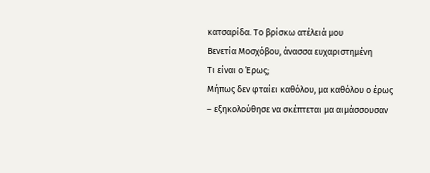κατσαρίδα. Το βρίσκω ατέλειά μου
Βενετία Μοσχόβου, άνασσα ευχαριστημένη
Τι είναι ο Έρως;
Μήπως δεν φταίει καθόλου, μα καθόλου ο έρως – εξηκολούθησε να σκέπτεται μα αιμάσσουσαν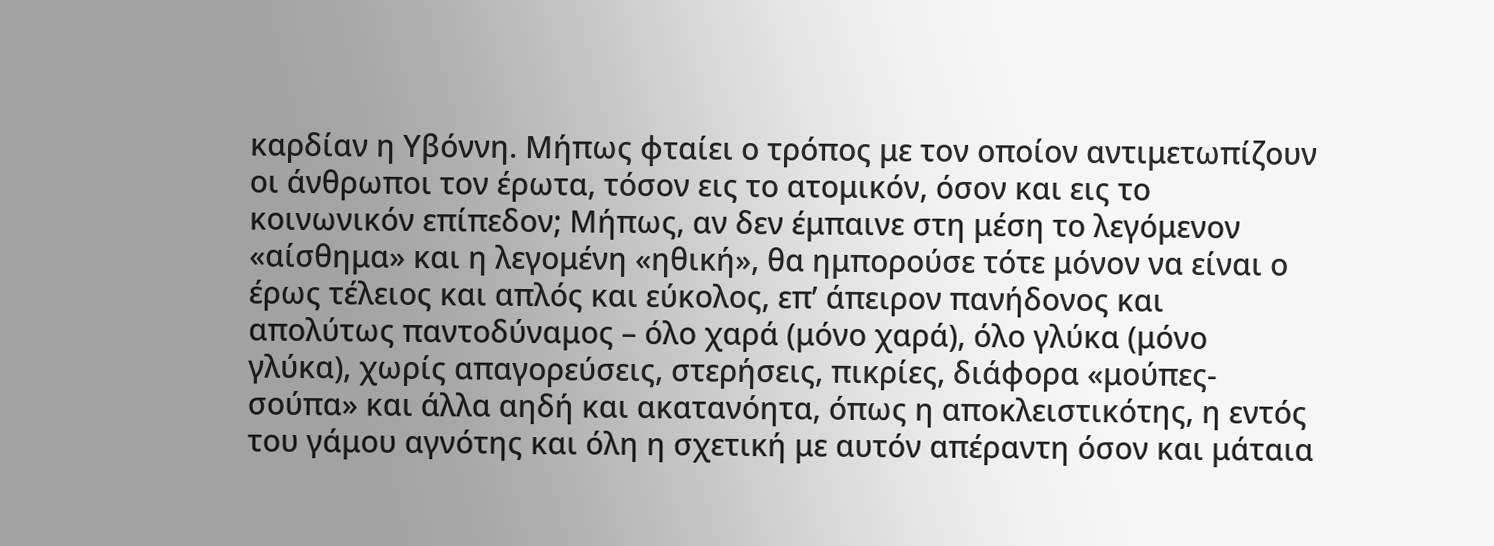καρδίαν η Υβόννη. Μήπως φταίει ο τρόπος με τον οποίον αντιμετωπίζουν οι άνθρωποι τον έρωτα, τόσον εις το ατομικόν, όσον και εις το κοινωνικόν επίπεδον; Μήπως, αν δεν έμπαινε στη μέση το λεγόμενον «αίσθημα» και η λεγομένη «ηθική», θα ημπορούσε τότε μόνον να είναι ο έρως τέλειος και απλός και εύκολος, επ’ άπειρον πανήδονος και απολύτως παντοδύναμος – όλο χαρά (μόνο χαρά), όλο γλύκα (μόνο γλύκα), χωρίς απαγορεύσεις, στερήσεις, πικρίες, διάφορα «μούπες-σούπα» και άλλα αηδή και ακατανόητα, όπως η αποκλειστικότης, η εντός του γάμου αγνότης και όλη η σχετική με αυτόν απέραντη όσον και μάταια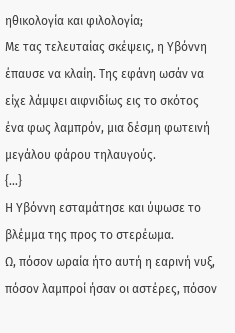ηθικολογία και φιλολογία;
Με τας τελευταίας σκέψεις, η Υβόννη έπαυσε να κλαίη. Της εφάνη ωσάν να είχε λάμψει αιφνιδίως εις το σκότος ένα φως λαμπρόν, μια δέσμη φωτεινή μεγάλου φάρου τηλαυγούς.
{…}
Η Υβόννη εσταμάτησε και ύψωσε το βλέμμα της προς το στερέωμα.
Ω, πόσον ωραία ήτο αυτή η εαρινή νυξ, πόσον λαμπροί ήσαν οι αστέρες, πόσον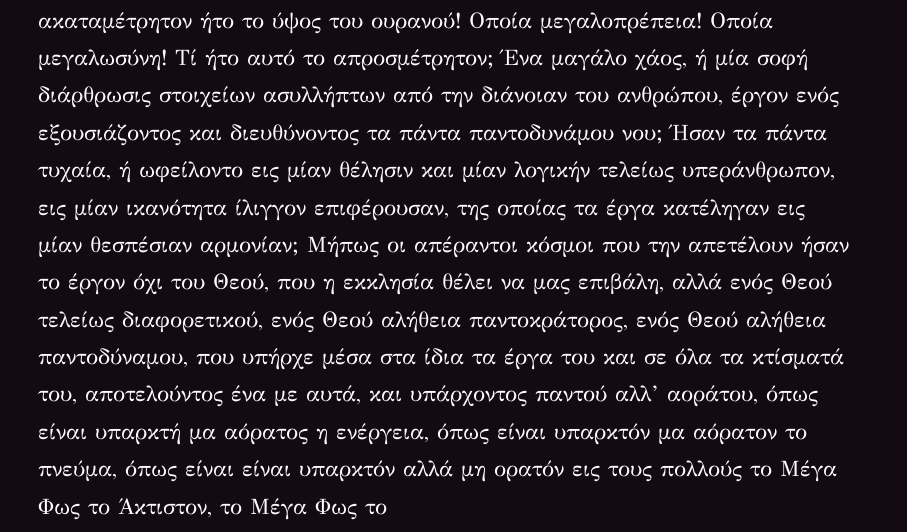ακαταμέτρητον ήτο το ύψος του ουρανού! Οποία μεγαλοπρέπεια! Οποία μεγαλωσύνη! Τί ήτο αυτό το απροσμέτρητον; Ένα μαγάλο χάος, ή μία σοφή διάρθρωσις στοιχείων ασυλλήπτων από την διάνοιαν του ανθρώπου, έργον ενός εξουσιάζοντος και διευθύνοντος τα πάντα παντοδυνάμου νου; Ήσαν τα πάντα τυχαία, ή ωφείλοντο εις μίαν θέλησιν και μίαν λογικήν τελείως υπεράνθρωπον, εις μίαν ικανότητα ίλιγγον επιφέρουσαν, της οποίας τα έργα κατέληγαν εις μίαν θεσπέσιαν αρμονίαν; Μήπως οι απέραντοι κόσμοι που την απετέλουν ήσαν το έργον όχι του Θεού, που η εκκλησία θέλει να μας επιβάλη, αλλά ενός Θεού τελείως διαφορετικού, ενός Θεού αλήθεια παντοκράτορος, ενός Θεού αλήθεια παντοδύναμου, που υπήρχε μέσα στα ίδια τα έργα του και σε όλα τα κτίσματά του, αποτελούντος ένα με αυτά, και υπάρχοντος παντού αλλ’ αοράτου, όπως είναι υπαρκτή μα αόρατος η ενέργεια, όπως είναι υπαρκτόν μα αόρατον το πνεύμα, όπως είναι είναι υπαρκτόν αλλά μη ορατόν εις τους πολλούς το Μέγα Φως το Άκτιστον, το Μέγα Φως το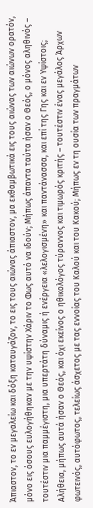Άπιαστον, το εν μεγαλείω και δόξη καταυγάζον, το εις τους αιώνας άπιαστον, μα εκθαμβωτικά εις τους αιώνας των αιώνων ορατόν, μόνο εις όσους ευλογήθηκαν με την υψίστην Χάριν το Φως αυτό να ιδούν; Μήπως άπαντα ταύτα ήσαν ο Θεός, ο μόνος αληθινός – τουτέστιν μια παμμέγιστη, μια υπερτάτη δύναμις ή ενέργεια «λελογισμένη» και παντάνασσα, και επί της Γης και εν Υψίστοις; Αλήθεια, μήπως αυτά ήσαν ο Θεός, και όχι εκείνος ο ηθικολόγος τύραννος και τιμωρός κριτής – τουτέστιν ένας μεγάλος Άρχων φωτεινός, αυτόφωτος, τελείως άσχετος με τας εννοίας του Καλού και του Κακού; Μήπως εν τη ουσία των πραγμάτων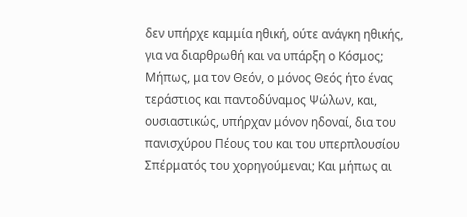δεν υπήρχε καμμία ηθική, ούτε ανάγκη ηθικής, για να διαρθρωθή και να υπάρξη ο Κόσμος; Μήπως, μα τον Θεόν, ο μόνος Θεός ήτο ένας τεράστιος και παντοδύναμος Ψώλων, και, ουσιαστικώς, υπήρχαν μόνον ηδοναί, δια του πανισχύρου Πέους του και του υπερπλουσίου Σπέρματός του χορηγούμεναι; Και μήπως αι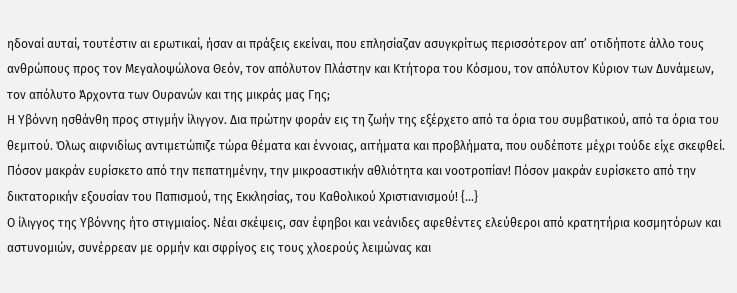ηδοναί αυταί, τουτέστιν αι ερωτικαί, ήσαν αι πράξεις εκείναι, που επλησίαζαν ασυγκρίτως περισσότερον απ’ οτιδήποτε άλλο τους ανθρώπους προς τον Μεγαλοψώλονα Θεόν, τον απόλυτον Πλάστην και Κτήτορα του Κόσμου, τον απόλυτον Κύριον των Δυνάμεων, τον απόλυτο Άρχοντα των Ουρανών και της μικράς μας Γης;
Η Υβόννη ησθάνθη προς στιγμήν ίλιγγον. Δια πρώτην φοράν εις τη ζωήν της εξέρχετο από τα όρια του συμβατικού, από τα όρια του θεμιτού. Όλως αιφνιδίως αντιμετώπιζε τώρα θέματα και έννοιας, αιτήματα και προβλήματα, που ουδέποτε μέχρι τούδε είχε σκεφθεί. Πόσον μακράν ευρίσκετο από την πεπατημένην, την μικροαστικήν αθλιότητα και νοοτροπίαν! Πόσον μακράν ευρίσκετο από την δικτατορικήν εξουσίαν του Παπισμού, της Εκκλησίας, του Καθολικού Χριστιανισμού! {…}
Ο ίλιγγος της Υβόννης ήτο στιγμιαίος. Νέαι σκέψεις, σαν έφηβοι και νεάνιδες αφεθέντες ελεύθεροι από κρατητήρια κοσμητόρων και αστυνομιών, συνέρρεαν με ορμήν και σφρίγος εις τους χλοερούς λειμώνας και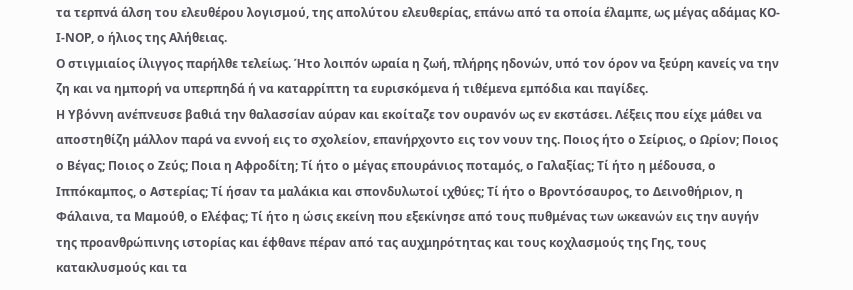τα τερπνά άλση του ελευθέρου λογισμού, της απολύτου ελευθερίας, επάνω από τα οποία έλαμπε, ως μέγας αδάμας ΚΟ-Ι-ΝΟΡ, ο ήλιος της Αλήθειας.
Ο στιγμιαίος ίλιγγος παρήλθε τελείως. Ήτο λοιπόν ωραία η ζωή, πλήρης ηδονών, υπό τον όρον να ξεύρη κανείς να την ζη και να ημπορή να υπερπηδά ή να καταρρίπτη τα ευρισκόμενα ή τιθέμενα εμπόδια και παγίδες.
Η Υβόννη ανέπνευσε βαθιά την θαλασσίαν αύραν και εκοίταζε τον ουρανόν ως εν εκστάσει. Λέξεις που είχε μάθει να αποστηθίζη μάλλον παρά να εννοή εις το σχολείον, επανήρχοντο εις τον νουν της. Ποιος ήτο ο Σείριος, ο Ωρίον; Ποιος ο Βέγας; Ποιος ο Ζεύς; Ποια η Αφροδίτη; Τί ήτο ο μέγας επουράνιος ποταμός, ο Γαλαξίας; Τί ήτο η μέδουσα, ο Ιππόκαμπος, ο Αστερίας; Τί ήσαν τα μαλάκια και σπονδυλωτοί ιχθύες; Τί ήτο ο Βροντόσαυρος, το Δεινοθήριον, η Φάλαινα, τα Μαμούθ, ο Ελέφας; Τί ήτο η ώσις εκείνη που εξεκίνησε από τους πυθμένας των ωκεανών εις την αυγήν της προανθρώπινης ιστορίας και έφθανε πέραν από τας αυχμηρότητας και τους κοχλασμούς της Γης, τους κατακλυσμούς και τα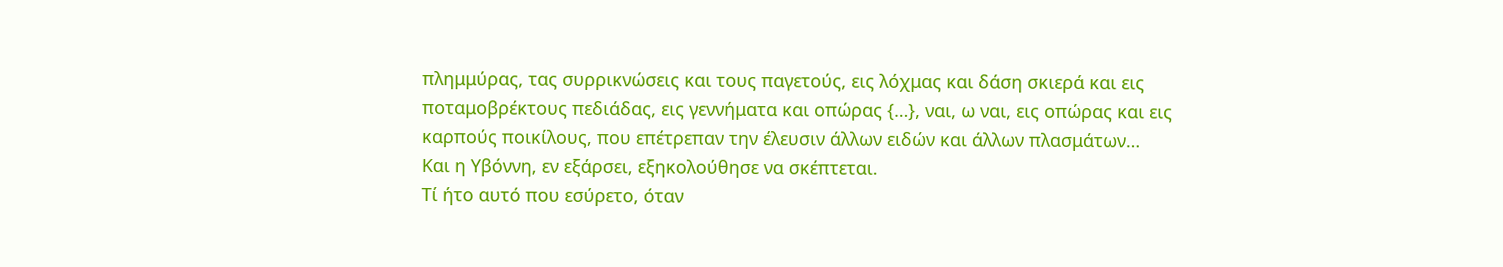πλημμύρας, τας συρρικνώσεις και τους παγετούς, εις λόχμας και δάση σκιερά και εις ποταμοβρέκτους πεδιάδας, εις γεννήματα και οπώρας {…}, ναι, ω ναι, εις οπώρας και εις καρπούς ποικίλους, που επέτρεπαν την έλευσιν άλλων ειδών και άλλων πλασμάτων…
Και η Υβόννη, εν εξάρσει, εξηκολούθησε να σκέπτεται.
Τί ήτο αυτό που εσύρετο, όταν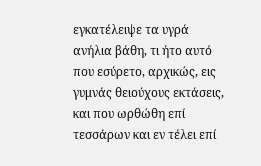εγκατέλειψε τα υγρά ανήλια βάθη, τι ήτο αυτό που εσύρετο, αρχικώς, εις γυμνάς θειούχους εκτάσεις, και που ωρθώθη επί τεσσάρων και εν τέλει επί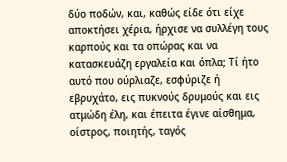δύο ποδών, και, καθώς είδε ότι είχε αποκτήσει χέρια, ήρχισε να συλλέγη τους καρπούς και τα οπώρας και να κατασκευάζη εργαλεία και όπλα; Τί ήτο αυτό που ούρλιαζε, εσφύριζε ή εβρυχάτο, εις πυκνούς δρυμούς και εις ατμώδη έλη, και έπειτα έγινε αίσθημα, οίστρος, ποιητής, ταγός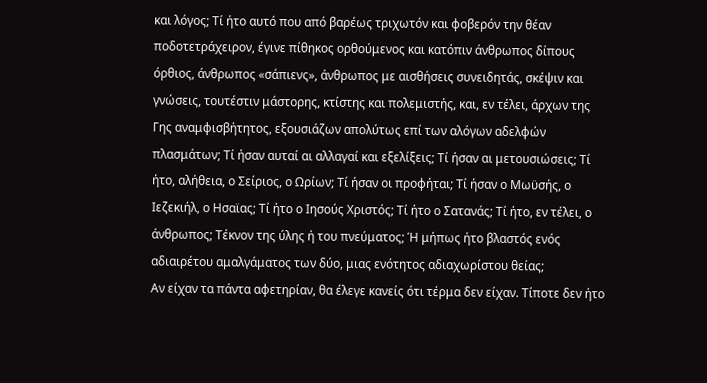και λόγος; Τί ήτο αυτό που από βαρέως τριχωτόν και φοβερόν την θέαν ποδοτετράχειρον, έγινε πίθηκος ορθούμενος και κατόπιν άνθρωπος δίπους όρθιος, άνθρωπος «σάπιενς», άνθρωπος με αισθήσεις συνειδητάς, σκέψιν και γνώσεις, τουτέστιν μάστορης, κτίστης και πολεμιστής, και, εν τέλει, άρχων της Γης αναμφισβήτητος, εξουσιάζων απολύτως επί των αλόγων αδελφών πλασμάτων; Τί ήσαν αυταί αι αλλαγαί και εξελίξεις; Τί ήσαν αι μετουσιώσεις; Τί ήτο, αλήθεια, ο Σείριος, ο Ωρίων; Τί ήσαν οι προφήται; Τί ήσαν ο Μωϋσής, ο Ιεζεκιήλ, ο Ησαϊας; Τί ήτο ο Ιησούς Χριστός; Τί ήτο ο Σατανάς; Τί ήτο, εν τέλει, ο άνθρωπος; Τέκνον της ύλης ή του πνεύματος; Ή μήπως ήτο βλαστός ενός αδιαιρέτου αμαλγάματος των δύο, μιας ενότητος αδιαχωρίστου θείας;
Αν είχαν τα πάντα αφετηρίαν, θα έλεγε κανείς ότι τέρμα δεν είχαν. Τίποτε δεν ήτο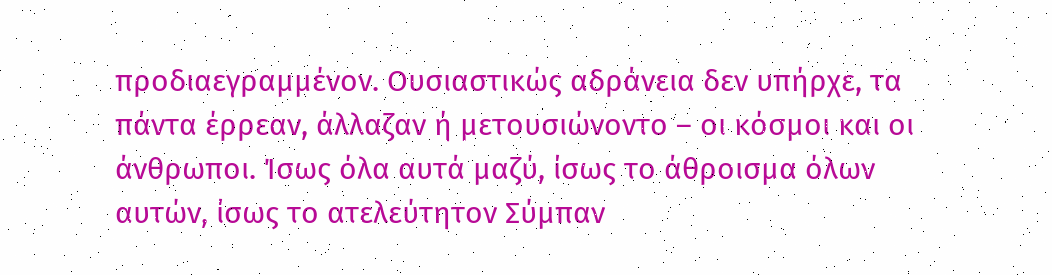προδιαεγραμμένον. Ουσιαστικώς αδράνεια δεν υπήρχε, τα πάντα έρρεαν, άλλαζαν ή μετουσιώνοντο – οι κόσμοι και οι άνθρωποι. Ίσως όλα αυτά μαζύ, ίσως το άθροισμα όλων αυτών, ίσως το ατελεύτητον Σύμπαν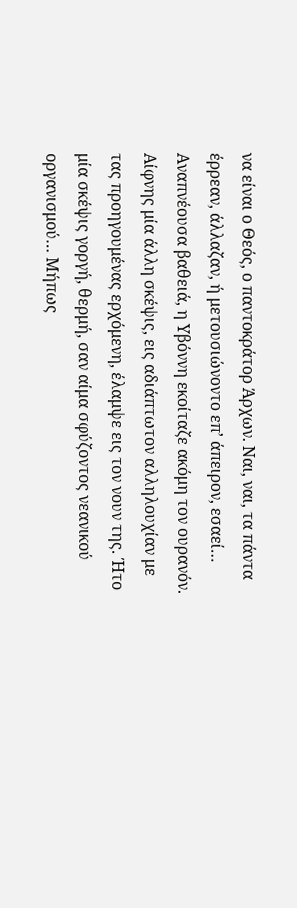να είναι ο Θεός, ο παντοκράτορ Άρχων. Ναι, ναι, τα πάντα έρρεαν, άλλαζαν, ή μετουσιώνοντο επ’ άπειρον, εσαεί…
Αναπνέουσα βαθειά, η Υβόννη εκοίταζε ακόμη τον ουρανόν. Αίφνης μία άλλη σκέψις, εις αδιάπτωτον αλληλουχίαν με τας προηγουμένας ερχόμενη, έλαμψε εις τον νουν της. Ήτο μία σκέψις γοργή, θερμή, σαν αίμα σφύζοντος νεανικού οργανισμού… Μήπως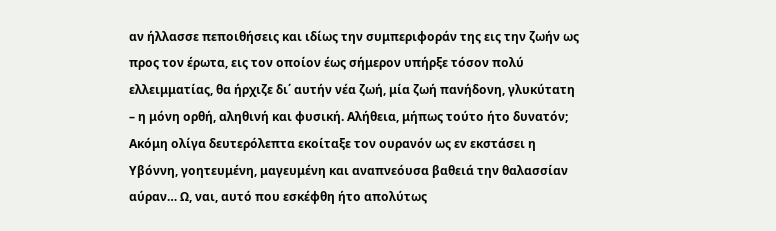αν ήλλασσε πεποιθήσεις και ιδίως την συμπεριφοράν της εις την ζωήν ως προς τον έρωτα, εις τον οποίον έως σήμερον υπήρξε τόσον πολύ ελλειμματίας, θα ήρχιζε δι΄ αυτήν νέα ζωή, μία ζωή πανήδονη, γλυκύτατη – η μόνη ορθή, αληθινή και φυσική. Αλήθεια, μήπως τούτο ήτο δυνατόν;
Ακόμη ολίγα δευτερόλεπτα εκοίταξε τον ουρανόν ως εν εκστάσει η Υβόννη, γοητευμένη, μαγευμένη και αναπνεόυσα βαθειά την θαλασσίαν αύραν… Ω, ναι, αυτό που εσκέφθη ήτο απολύτως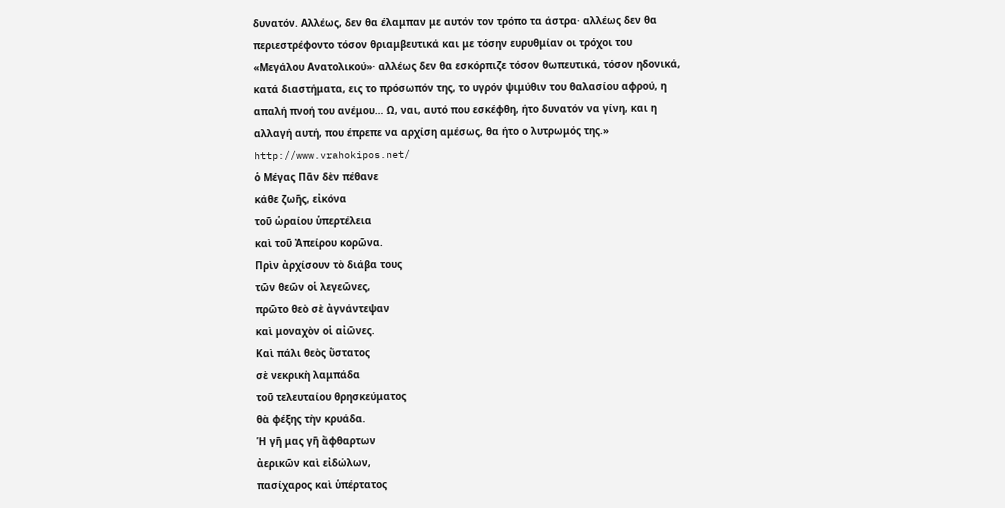δυνατόν. Αλλέως, δεν θα έλαμπαν με αυτόν τον τρόπο τα άστρα· αλλέως δεν θα περιεστρέφοντο τόσον θριαμβευτικά και με τόσην ευρυθμίαν οι τρόχοι του «Μεγάλου Ανατολικού»· αλλέως δεν θα εσκόρπιζε τόσον θωπευτικά, τόσον ηδονικά, κατά διαστήματα, εις το πρόσωπόν της, το υγρόν ψιμύθιν του θαλασίου αφρού, η απαλή πνοή του ανέμου… Ω, ναι, αυτό που εσκέφθη, ήτο δυνατόν να γίνη, και η αλλαγή αυτή, που έπρεπε να αρχίση αμέσως, θα ήτο ο λυτρωμός της.»
http://www.vrahokipos.net/
ὁ Μέγας Πᾶν δὲν πέθανε
κάθε ζωῆς, εἰκόνα
τοῦ ὡραίου ὑπερτέλεια
καὶ τοῦ Ἀπείρου κορῶνα.
Πρὶν ἀρχίσουν τὸ διάβα τους
τῶν θεῶν οἱ λεγεῶνες,
πρῶτο θεὸ σὲ ἀγνάντεψαν
καὶ μοναχὸν οἱ αἰῶνες.
Καὶ πάλι θεὸς ὕστατος
σὲ νεκρικὴ λαμπάδα
τοῦ τελευταίου θρησκεύματος
θὰ φέξης τὴν κρυάδα.
Ἡ γῆ μας γῆ ἄφθαρτων
ἀερικῶν καὶ εἰδώλων,
πασίχαρος καὶ ὑπέρτατος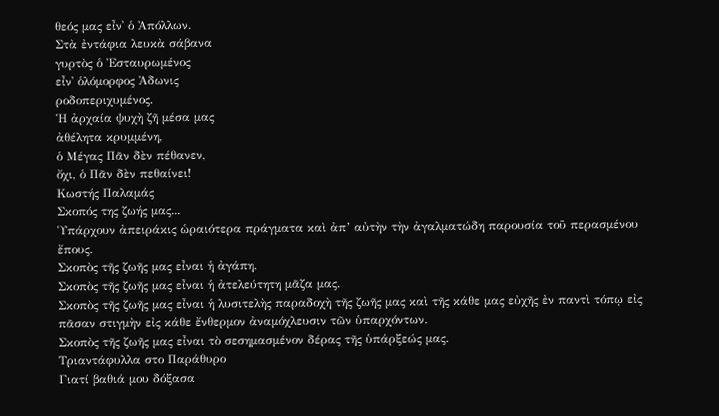θεός μας εἶν᾿ ὁ Ἀπόλλων.
Στὰ ἐντάφια λευκὰ σάβανα
γυρτὸς ὁ Ἐσταυρωμένος
εἶν᾿ ὁλόμορφος Ἀδωνις
ροδοπεριχυμένος.
Ἡ ἀρχαία ψυχὴ ζῆ μέσα μας
ἀθέλητα κρυμμένη,
ὁ Μέγας Πᾶν δὲν πέθανεν,
ὄχι, ὁ Πᾶν δὲν πεθαίνει!
Κωστής Παλαμάς
Σκοπός της ζωής μας...
Ὑπάρχουν ἀπειράκις ὡραιότερα πράγματα καὶ ἀπ’ αὐτὴν τὴν ἀγαλματώδη παρουσία τοῦ περασμένου ἔπους.
Σκοπὸς τῆς ζωῆς μας εἶναι ἡ ἀγάπη.
Σκοπὸς τῆς ζωῆς μας εἶναι ἡ ἀτελεύτητη μᾶζα μας.
Σκοπὸς τῆς ζωῆς μας εἶναι ἡ λυσιτελὴς παραδοχὴ τῆς ζωῆς μας καὶ τῆς κάθε μας εὐχῆς ἐν παντὶ τόπῳ εἰς πᾶσαν στιγμὴν εἰς κάθε ἔνθερμον ἀναμόχλευσιν τῶν ὑπαρχόντων.
Σκοπὸς τῆς ζωῆς μας εἶναι τὸ σεσημασμένον δέρας τῆς ὑπάρξεώς μας.
Τριαντάφυλλα στο Παράθυρο
Γιατί βαθιά μου δόξασα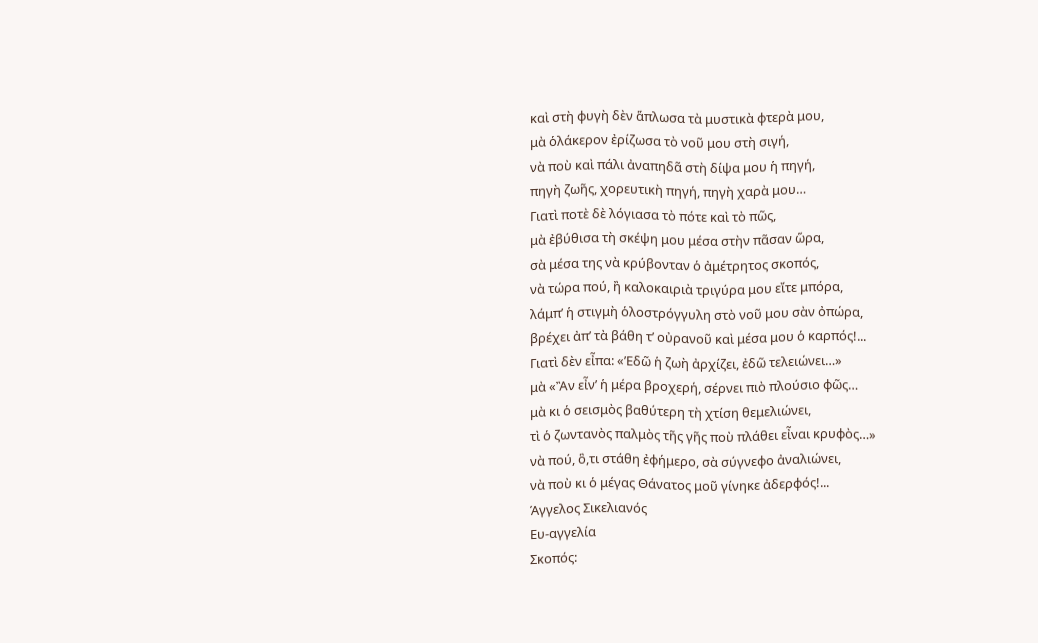καὶ στὴ φυγὴ δὲν ἅπλωσα τὰ μυστικὰ φτερὰ μου,
μὰ ὁλάκερον ἐρίζωσα τὸ νοῦ μου στὴ σιγή,
νὰ ποὺ καὶ πάλι ἀναπηδᾶ στὴ δίψα μου ἡ πηγή,
πηγὴ ζωῆς, χορευτικὴ πηγή, πηγὴ χαρὰ μου…
Γιατὶ ποτὲ δὲ λόγιασα τὸ πότε καὶ τὸ πῶς,
μὰ ἐβύθισα τὴ σκέψη μου μέσα στὴν πᾶσαν ὥρα,
σὰ μέσα της νὰ κρύβονταν ὁ ἀμέτρητος σκοπός,
νὰ τώρα πού, ἢ καλοκαιριὰ τριγύρα μου εἴτε μπόρα,
λάμπ’ ἡ στιγμὴ ὁλοστρόγγυλη στὸ νοῦ μου σὰν ὀπώρα,
βρέχει ἀπ’ τὰ βάθη τ’ οὐρανοῦ καὶ μέσα μου ὁ καρπός!...
Γιατὶ δὲν εἶπα: «’Εδῶ ἡ ζωὴ ἀρχίζει, ἐδῶ τελειώνει…»
μὰ «Ἂν εἶν’ ἡ μέρα βροχερή, σέρνει πιὸ πλούσιο φῶς…
μὰ κι ὁ σεισμὸς βαθύτερη τὴ χτίση θεμελιώνει,
τὶ ὁ ζωντανὸς παλμὸς τῆς γῆς ποὺ πλάθει εἶναι κρυφὸς…»
νὰ πού, ὃ,τι στάθη ἐφήμερο, σὰ σύγνεφο ἀναλιώνει,
νὰ ποὺ κι ὁ μέγας Θάνατος μοῦ γίνηκε ἀδερφός!...
Άγγελος Σικελιανός
Ευ-αγγελία
Σκοπός: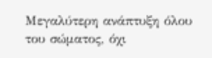Μεγαλύτερη ανάπτυξη όλου του σώματος, όχι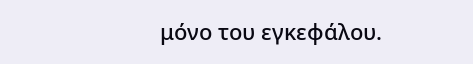μόνο του εγκεφάλου.